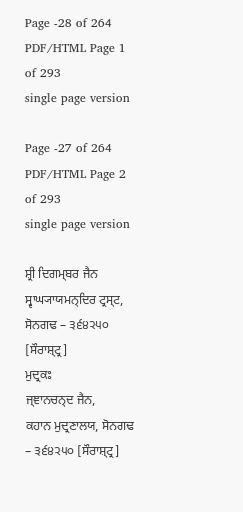Page -28 of 264
PDF/HTML Page 1 of 293
single page version

Page -27 of 264
PDF/HTML Page 2 of 293
single page version

ਸ਼੍ਰੀ ਦਿਗਮ੍ਬਰ ਜੈਨ ਸ੍ਵਾਘ੍ਯਾਯਮਨ੍ਦਿਰ ਟ੍ਰਸ੍ਟ,
ਸੋਨਗਢ – ੩੬੪੨੫੦ [ਸੌਰਾਸ਼੍ਟ੍ਰ]
ਮੁਦ੍ਰਕਃ
ਜ੍ਞਾਨਚਨ੍ਦ ਜੈਨ,
ਕਹਾਨ ਮੁਦ੍ਰਣਾਲਯ, ਸੋਨਗਢ – ੩੬੪੨੫੦ [ਸੌਰਾਸ਼੍ਟ੍ਰ]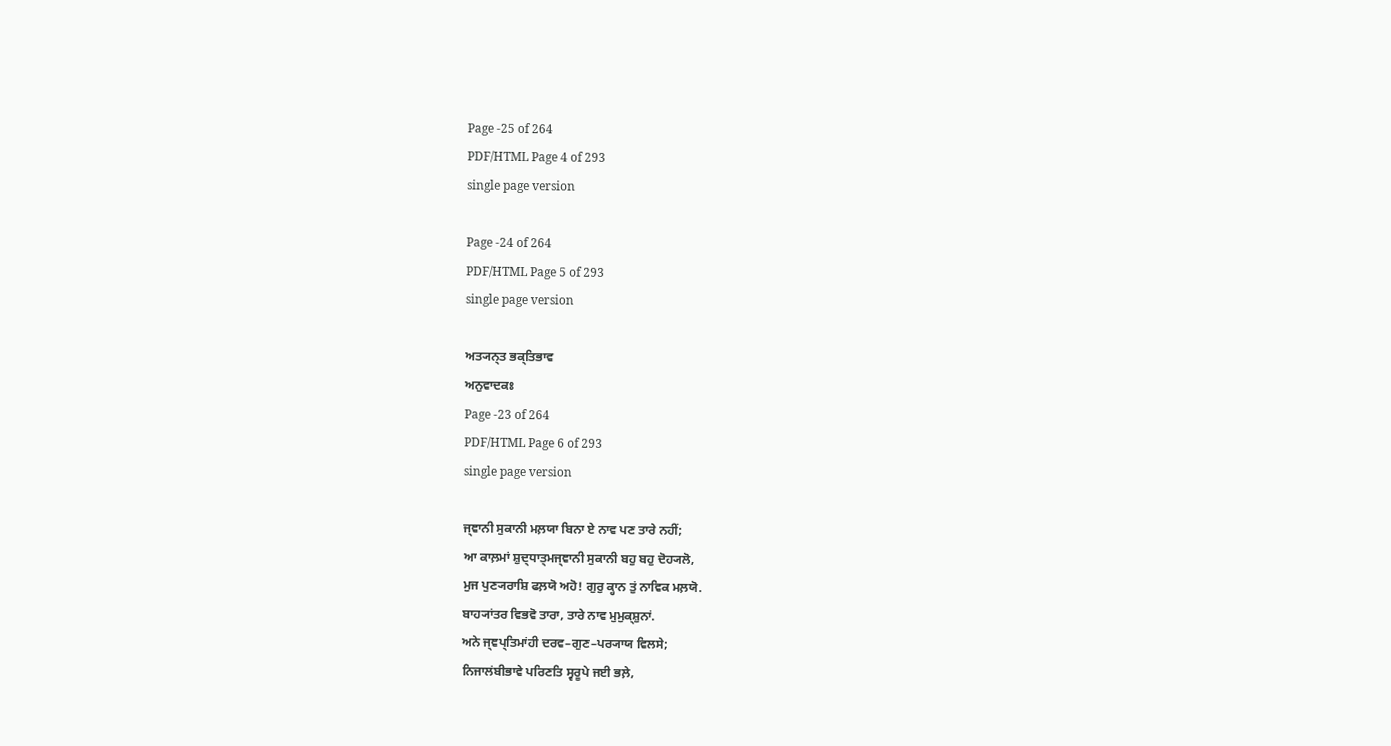Page -25 of 264
PDF/HTML Page 4 of 293
single page version

Page -24 of 264
PDF/HTML Page 5 of 293
single page version

ਅਤ੍ਯਨ੍ਤ ਭਕ੍ਤਿਭਾਵ
ਅਨੁਵਾਦਕਃ
Page -23 of 264
PDF/HTML Page 6 of 293
single page version

ਜ੍ਞਾਨੀ ਸੁਕਾਨੀ ਮਲ਼ਯਾ ਬਿਨਾ ਏ ਨਾਵ ਪਣ ਤਾਰੇ ਨਹੀਂ;
ਆ ਕਾਲ਼ਮਾਂ ਸ਼ੁਦ੍ਧਾਤ੍ਮਜ੍ਞਾਨੀ ਸੁਕਾਨੀ ਬਹੁ ਬਹੁ ਦੋਹ੍ਯਲੋ,
ਮੁਜ ਪੁਣ੍ਯਰਾਸ਼ਿ ਫਲ਼ਯੋ ਅਹੋ! ਗੁਰੁ ਕ੍ਹਾਨ ਤੁਂ ਨਾਵਿਕ ਮਲ਼ਯੋ.
ਬਾਹ੍ਯਾਂਤਰ ਵਿਭਵੋ ਤਾਰਾ, ਤਾਰੇ ਨਾਵ ਮੁਮੁਕ੍ਸ਼ੁਨਾਂ.
ਅਨੇ ਜ੍ਞਪ੍ਤਿਮਾਂਹੀ ਦਰਵ–ਗੁਣ–ਪਰ੍ਯਾਯ ਵਿਲਸੇ;
ਨਿਜਾਲਂਬੀਭਾਵੇ ਪਰਿਣਤਿ ਸ੍ਵਰੂਪੇ ਜਈ ਭਲ਼ੇ,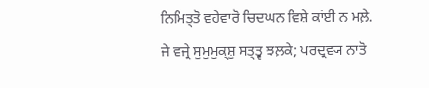ਨਿਮਿਤ੍ਤੋ ਵਹੇਵਾਰੋ ਚਿਦਘਨ ਵਿਸ਼ੇ ਕਾਂਈ ਨ ਮਲ਼ੇ.
ਜੇ ਵਜ੍ਰੇ ਸੁਮੁਮੁਕ੍ਸ਼ੁ ਸਤ੍ਤ੍ਵ ਝਲ਼ਕੇ; ਪਰਦ੍ਰਵ੍ਯ ਨਾਤੋ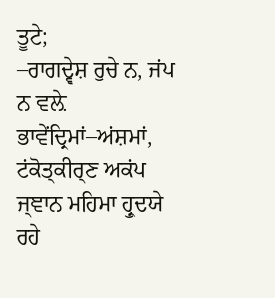ਤੂਟੇ;
–ਰਾਗਦ੍ਵੇਸ਼ ਰੁਚੇ ਨ, ਜਂਪ ਨ ਵਲ਼ੇ ਭਾਵੇਂਦ੍ਰਿਮਾਂ–ਅਂਸ਼ਮਾਂ,
ਟਂਕੋਤ੍ਕੀਰ੍ਣ ਅਕਂਪ ਜ੍ਞਾਨ ਮਹਿਮਾ ਹ੍ਰੁਦਯੇ ਰਹੇ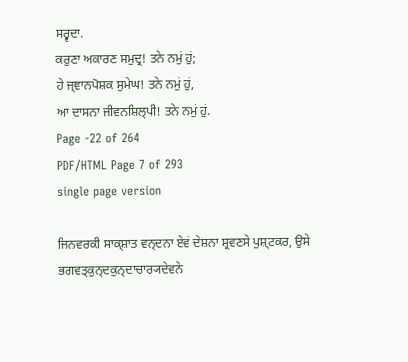ਸਰ੍ਵਦਾ.
ਕਰੁਣਾ ਅਕਾਰਣ ਸਮੁਦ੍ਰ! ਤਨੇ ਨਮੁਂ ਹੁਂ;
ਹੇ ਜ੍ਞਾਨਪੋਸ਼ਕ ਸੁਮੇਘ! ਤਨੇ ਨਮੁਂ ਹੁਂ,
ਆ ਦਾਸਨਾ ਜੀਵਨਸ਼ਿਲ੍ਪੀ! ਤਨੇ ਨਮੁਂ ਹੁਂ.
Page -22 of 264
PDF/HTML Page 7 of 293
single page version

ਜਿਨਵਰਕੀ ਸਾਕ੍ਸ਼ਾਤ ਵਨ੍ਦਨਾ ਏਵਂ ਦੇਸ਼ਨਾ ਸ਼੍ਰਵਣਸੇ ਪੁਸ਼੍ਟਕਰ, ਉਸੇ ਭਗਵਤ੍ਕੁਨ੍ਦਕੁਨ੍ਦਾਚਾਰ੍ਯਦੇਵਨੇ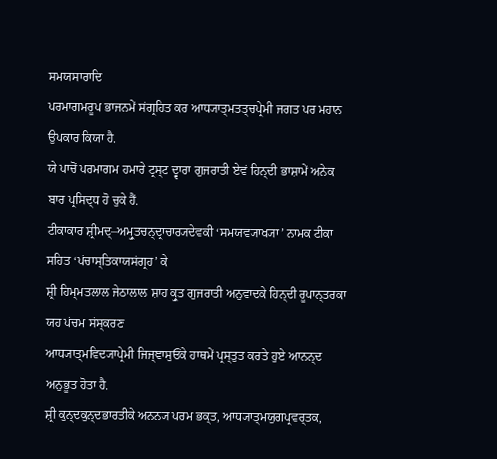ਸਮਯਸਾਰਾਦਿ
ਪਰਮਾਗਮਰੂਪ ਭਾਜਨਮੇਂ ਸਂਗ੍ਰਹਿਤ ਕਰ ਆਧ੍ਯਾਤ੍ਮਤਤ੍ਚਪ੍ਰੇਮੀ ਜਗਤ ਪਰ ਮਹਾਨ ਉਪਕਾਰ ਕਿਯਾ ਹੈ.
ਯੇ ਪਾਚੋਂ ਪਰਮਾਗਮ ਹਮਾਰੇ ਟ੍ਰਸ੍ਟ ਦ੍ਵਾਰਾ ਗੁਜਰਾਤੀ ਏਵਂ ਹਿਨ੍ਦੀ ਭਾਸ਼ਾਮੇਂ ਅਨੇਕ ਬਾਰ ਪ੍ਰਸਿਦ੍ਧ ਹੋ ਚੁਕੇ ਹੈਂ.
ਟੀਕਾਕਾਰ ਸ਼੍ਰੀਮਦ੍–ਅਮ੍ਰੁਤਚਨ੍ਦ੍ਰਾਚਾਰ੍ਯਦੇਵਕੀ ‘ਸਮਯਵ੍ਯਾਖ੍ਯਾ’ ਨਾਮਕ ਟੀਕਾ ਸਹਿਤ ‘ਪਂਚਾਸ੍ਤਿਕਾਯਸਂਗ੍ਰਹ’ ਕੇ
ਸ਼੍ਰੀ ਹਿਮ੍ਮਤਲਾਲ ਜੇਠਾਲਾਲ ਸ਼ਾਹ ਕ੍ਰੁਤ ਗੁਜਰਾਤੀ ਅਨੁਵਾਦਕੇ ਹਿਨ੍ਦੀ ਰੂਪਾਨ੍ਤਰਕਾ ਯਹ ਪਂਚਮ ਸਂਸ੍ਕਰਣ
ਆਧ੍ਯਾਤ੍ਮਵਿਦ੍ਯਾਪ੍ਰੇਮੀ ਜਿਜ੍ਞਾਸੁਓਂਕੇ ਹਾਥਮੇਂ ਪ੍ਰਸ੍ਤੁਤ ਕਰਤੇ ਹੁਏ ਆਨਨ੍ਦ ਅਨੁਭੂਤ ਹੋਤਾ ਹੈ.
ਸ਼੍ਰੀ ਕੁਨ੍ਦਕੁਨ੍ਦਭਾਰਤੀਕੇ ਅਨਨ੍ਯ ਪਰਮ ਭਕ੍ਤ, ਆਧ੍ਯਾਤ੍ਮਯੁਗਪ੍ਰਵਰ੍ਤਕ,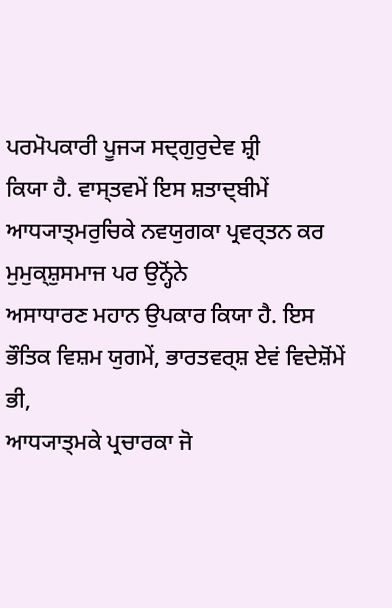ਪਰਮੋਪਕਾਰੀ ਪੂਜ੍ਯ ਸਦ੍ਗੁਰੁਦੇਵ ਸ਼੍ਰੀ
ਕਿਯਾ ਹੈ. ਵਾਸ੍ਤਵਮੇਂ ਇਸ ਸ਼ਤਾਦ੍ਬੀਮੇਂ ਆਧ੍ਯਾਤ੍ਮਰੁਚਿਕੇ ਨਵਯੁਗਕਾ ਪ੍ਰਵਰ੍ਤਨ ਕਰ ਮੁਮੁਕ੍ਸ਼ੁਸਮਾਜ ਪਰ ਉਨ੍ਹੋਂਨੇ
ਅਸਾਧਾਰਣ ਮਹਾਨ ਉਪਕਾਰ ਕਿਯਾ ਹੈ. ਇਸ ਭੌਤਿਕ ਵਿਸ਼ਮ ਯੁਗਮੇਂ, ਭਾਰਤਵਰ੍ਸ਼ ਏਵਂ ਵਿਦੇਸ਼ੋਂਮੇਂ ਭੀ,
ਆਧ੍ਯਾਤ੍ਮਕੇ ਪ੍ਰਚਾਰਕਾ ਜੋ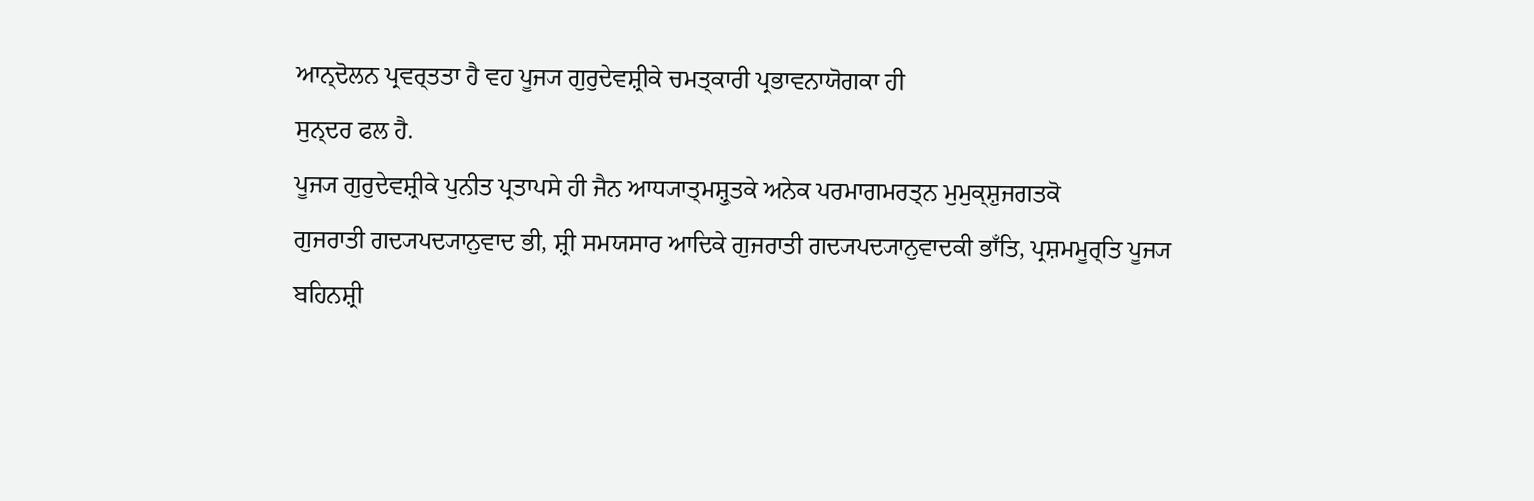ਆਨ੍ਦੋਲਨ ਪ੍ਰਵਰ੍ਤਤਾ ਹੈ ਵਹ ਪੂਜ੍ਯ ਗੁਰੁਦੇਵਸ਼੍ਰੀਕੇ ਚਮਤ੍ਕਾਰੀ ਪ੍ਰਭਾਵਨਾਯੋਗਕਾ ਹੀ
ਸੁਨ੍ਦਰ ਫਲ ਹੈ.
ਪੂਜ੍ਯ ਗੁਰੁਦੇਵਸ਼੍ਰੀਕੇ ਪੁਨੀਤ ਪ੍ਰਤਾਪਸੇ ਹੀ ਜੈਨ ਆਧ੍ਯਾਤ੍ਮਸ਼੍ਰੁਤਕੇ ਅਨੇਕ ਪਰਮਾਗਮਰਤ੍ਨ ਮੁਮੁਕ੍ਸ਼ੁਜਗਤਕੋ
ਗੁਜਰਾਤੀ ਗਦ੍ਯਪਦ੍ਯਾਨੁਵਾਦ ਭੀ, ਸ਼੍ਰੀ ਸਮਯਸਾਰ ਆਦਿਕੇ ਗੁਜਰਾਤੀ ਗਦ੍ਯਪਦ੍ਯਾਨੁਵਾਦਕੀ ਭਾਁਤਿ, ਪ੍ਰਸ਼ਮਮੂਰ੍ਤਿ ਪੂਜ੍ਯ
ਬਹਿਨਸ਼੍ਰੀ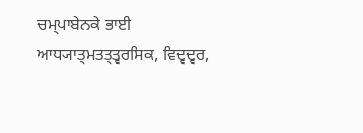ਚਮ੍ਪਾਬੇਨਕੇ ਭਾਈ ਆਧ੍ਯਾਤ੍ਮਤਤ੍ਤ੍ਵਰਸਿਕ, ਵਿਦ੍ਵਦ੍ਵਰ,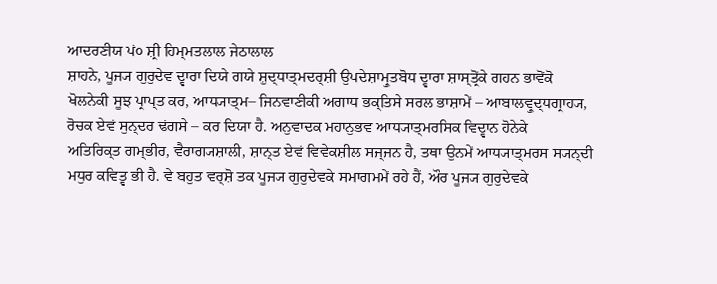ਆਦਰਣੀਯ ਪਂ੦ ਸ਼੍ਰੀ ਹਿਮ੍ਮਤਲਾਲ ਜੇਠਾਲਾਲ
ਸ਼ਾਹਨੇ, ਪੂਜ੍ਯ ਗੁਰੁਦੇਵ ਦ੍ਵਾਰਾ ਦਿਯੇ ਗਯੇ ਸ਼ੁਦ੍ਧਾਤ੍ਮਦਰ੍ਸ਼ੀ ਉਪਦੇਸ਼ਾਮ੍ਰੁਤਬੋਧ ਦ੍ਵਾਰਾ ਸ਼ਾਸ੍ਤ੍ਰੋਂਕੇ ਗਹਨ ਭਾਵੋਂਕੋ
ਖੋਲਨੇਕੀ ਸੂਝ ਪ੍ਰਾਪ੍ਤ ਕਰ, ਆਧ੍ਯਾਤ੍ਮ– ਜਿਨਵਾਣੀਕੀ ਅਗਾਧ ਭਕ੍ਤਿਸੇ ਸਰਲ ਭਾਸ਼ਾਮੇਂ – ਆਬਾਲਵ੍ਰੁਦ੍ਧਗ੍ਰਾਹ੍ਯ,
ਰੋਚਕ ਏਵਂ ਸੁਨ੍ਦਰ ਢਂਗਸੇ – ਕਰ ਦਿਯਾ ਹੈ. ਅਨੁਵਾਦਕ ਮਹਾਨੁਭਵ ਆਧ੍ਯਾਤ੍ਮਰਸਿਕ ਵਿਦ੍ਵਾਨ ਹੋਨੇਕੇ
ਅਤਿਰਿਕ੍ਤ ਗਮ੍ਭੀਰ, ਵੈਰਾਗ੍ਯਸ਼ਾਲੀ, ਸ਼ਾਨ੍ਤ ਏਵਂ ਵਿਵੇਕਸ਼ੀਲ ਸਜ੍ਜਨ ਹੈ, ਤਥਾ ਉਨਮੇਂ ਆਧ੍ਯਾਤ੍ਮਰਸ ਸ੍ਯਨ੍ਦੀ
ਮਧੁਰ ਕਵਿਤ੍ਵ ਭੀ ਹੈ. ਵੇ ਬਹੁਤ ਵਰ੍ਸ਼ੋ ਤਕ ਪੂਜ੍ਯ ਗੁਰੁਦੇਵਕੇ ਸਮਾਗਮਮੇਂ ਰਹੇ ਹੈਂ, ਔਰ ਪੂਜ੍ਯ ਗੁਰੁਦੇਵਕੇ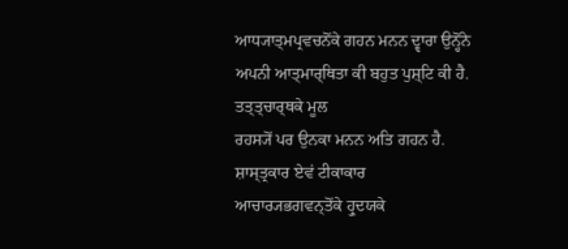ਆਧ੍ਯਾਤ੍ਮਪ੍ਰਵਚਨੋਂਕੇ ਗਹਨ ਮਨਨ ਦ੍ਵਾਰਾ ਉਨ੍ਹੋਂਨੇ ਅਪਨੀ ਆਤ੍ਮਾਰ੍ਥਿਤਾ ਕੀ ਬਹੁਤ ਪੁਸ਼੍ਟਿ ਕੀ ਹੈ. ਤਤ੍ਤ੍ਚਾਰ੍ਥਕੇ ਮੂਲ
ਰਹਸ੍ਯੋਂ ਪਰ ਉਨਕਾ ਮਨਨ ਅਤਿ ਗਹਨ ਹੈ. ਸ਼ਾਸ੍ਤ੍ਰਕਾਰ ਏਵਂ ਟੀਕਾਕਾਰ ਆਚਾਰ੍ਯਭਗਵਨ੍ਤੋਂਕੇ ਹ੍ਰੁਦਯਕੇ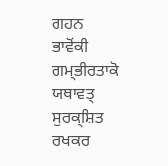ਗਹਨ
ਭਾਵੋਂਕੀ ਗਮ੍ਭੀਰਤਾਕੋ ਯਥਾਵਤ੍ ਸੁਰਕ੍ਸ਼ਿਤ ਰਖਕਰ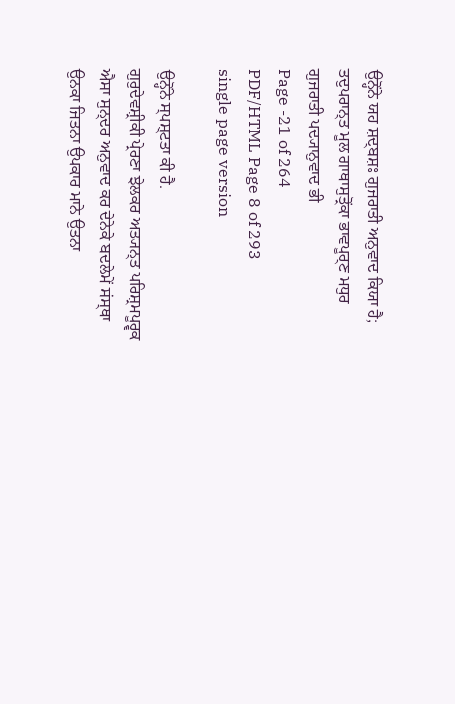ਉਨ੍ਹੋਂਨੇ ਯਹ ਸ਼ਦ੍ਬਸ਼ਃ ਗੁਜਰਾਤੀ ਅਨੁਵਾਦ ਕਿਯਾ ਹੈ;
ਤਦੁਪਰਾਨ੍ਤ ਮੂਲ ਗਾਥਾਸੁਤ੍ਰੋਂਕਾ ਭਾਵਪੂਰ੍ਣ ਮਧੁਰ ਗੁਜਰਾਤੀ ਪਦ੍ਯਾਨੁਵਾਦ ਭੀ
Page -21 of 264
PDF/HTML Page 8 of 293
single page version

ਉਨ੍ਹੋਂਨੇ ਸ੍ਪਸ਼੍ਟਤਾ ਕੀ ਹੈ.
ਗੁਰੁਦੇਵਸ਼੍ਰੀਕੀ ਪ੍ਰੇਰਣਾ ਝੇਲਕਰ ਅਤ੍ਯਨ੍ਤ ਪਰਿਸ਼੍ਰਮਪੂਰ੍ਵਕ ਐਸਾ ਸੁਨ੍ਦਰ ਅਨੁਵਾਦ ਕਰ ਦੇਨੇਕੇ ਬਦਲੇਮੇਂ ਸਂਸ੍ਥਾ
ਉਨਕਾ ਜਿਤਨਾ ਉਪਕਾਰ ਮਾਨੇ ਉਤਨਾ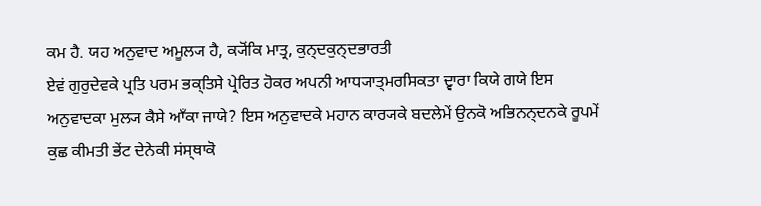ਕਮ ਹੈ. ਯਹ ਅਨੁਵਾਦ ਅਮੂਲ੍ਯ ਹੈ, ਕ੍ਯੋਂਕਿ ਮਾਤ੍ਰ, ਕੁਨ੍ਦਕੁਨ੍ਦਭਾਰਤੀ
ਏਵਂ ਗੁਰੁਦੇਵਕੇ ਪ੍ਰਤਿ ਪਰਮ ਭਕ੍ਤਿਸੇ ਪ੍ਰੇਰਿਤ ਹੋਕਰ ਅਪਨੀ ਆਧ੍ਯਾਤ੍ਮਰਸਿਕਤਾ ਦ੍ਵਾਰਾ ਕਿਯੇ ਗਯੇ ਇਸ
ਅਨੁਵਾਦਕਾ ਮੁਲ੍ਯ ਕੈਸੇ ਆਁਕਾ ਜਾਯੇ? ਇਸ ਅਨੁਵਾਦਕੇ ਮਹਾਨ ਕਾਰ੍ਯਕੇ ਬਦਲੇਮੇਂ ਉਨਕੋ ਅਭਿਨਨ੍ਦਨਕੇ ਰੂਪਮੇਂ
ਕੁਛ ਕੀਮਤੀ ਭੇਂਟ ਦੇਨੇਕੀ ਸਂਸ੍ਥਾਕੋ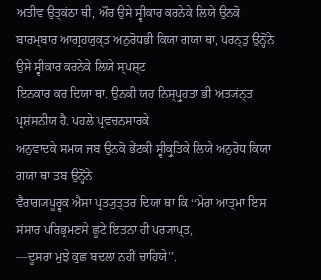ਅਤੀਵ ਉਤ੍ਕਂਠਾ ਥੀ, ਔਰ ਉਸੇ ਸ੍ਵੀਕਾਰ ਕਰਨੇਕੇ ਲਿਯੇ ਉਨਕੋ
ਬਾਰਮ੍ਬਾਰ ਆਗ੍ਰਹਯੁਕ੍ਤ ਅਨੁਰੋਧਭੀ ਕਿਯਾ ਗਯਾ ਥਾ, ਪਰਨ੍ਤੁ ਉਨ੍ਹੋਂਨੇ ਉਸੇ ਸ੍ਵੀਕਾਰ ਕਰਨੇਕੇ ਲਿਯੇ ਸ੍ਪਸ਼੍ਟ
ਇਨਕਾਰ ਕਰ ਦਿਯਾ ਥਾ. ਉਨਕੀ ਯਹ ਨਿਸ੍ਪ੍ਰੁਹਤਾ ਭੀ ਅਤ੍ਯਂਨ੍ਤ ਪ੍ਰਸ਼ਂਸਨੀਯ ਹੈ. ਪਹਲੇ ਪ੍ਰਵਚਨਸਾਰਕੇ
ਅਨੁਵਾਦਕੇ ਸਮਯ ਜਬ ਉਨਕੋ ਭੇਂਟਕੀ ਸ੍ਵੀਕ੍ਰੁਤਿਕੇ ਲਿਯੇ ਅਨੁਰੋਧ ਕਿਯਾ ਗਯਾ ਥਾ ਤਬ ਉਨ੍ਹੋਂਨੇ
ਵੈਰਾਗ੍ਯਪੂਰ੍ਵਕ ਐਸਾ ਪ੍ਰਤ੍ਯੁਤ੍ਤਰ ਦਿਯਾ ਥਾ ਕਿ ‘‘ਮੇਰਾ ਆਤ੍ਮਾ ਇਸ ਸਂਸਾਰ ਪਰਿਭ੍ਰਮਣਸੇ ਛੂਟੇ ਇਤਨਾ ਹੀ ਪਰ੍ਯਾਪ੍ਤ,
––ਦੂਸਰਾ ਮੁਝੇ ਕੁਛ ਬਦਲਾ ਨਹੀਂ ਚਾਹਿਯੇ’’.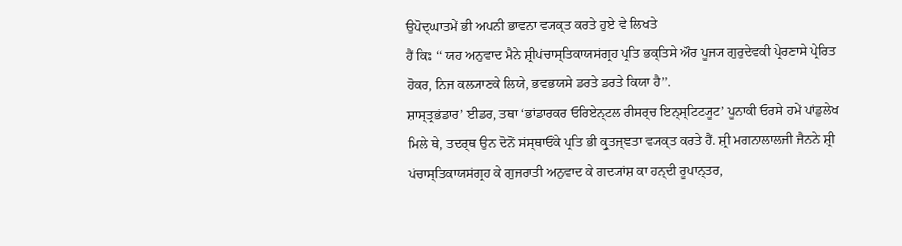ਉਪੋਦ੍ਘਾਤਮੇਂ ਭੀ ਅਪਨੀ ਭਾਵਨਾ ਵ੍ਯਕ੍ਤ ਕਰਤੇ ਹੁਏ ਵੇ ਲਿਖਤੇ
ਹੈਂ ਕਿਃ ‘‘ ਯਹ ਅਨੁਵਾਦ ਮੈਨੇ ਸ਼੍ਰੀਪਂਚਾਸ੍ਤਿਕਾਯਸਂਗ੍ਰਹ ਪ੍ਰਤਿ ਭਕ੍ਤਿਸੇ ਔਰ ਪੂਜ੍ਯ ਗੁਰੁਦੇਵਕੀ ਪ੍ਰੇਰਣਾਸੇ ਪ੍ਰੇਰਿਤ
ਹੋਕਰ, ਨਿਜ ਕਲ੍ਯਾਣਕੇ ਲਿਯੇ, ਭਵਭਯਸੇ ਡਰਤੇ ਡਰਤੇ ਕਿਯਾ ਹੈ’’.
ਸ਼ਾਸ੍ਤ੍ਰਭਂਡਾਰ’ ਈਡਰ, ਤਥਾ ‘ਭਾਂਡਾਰਕਰ ਓਰਿਏਨ੍ਟਲ ਰੀਸਰ੍ਚ ਇਨ੍ਸ੍ਟਿਟ੍ਯੂਟ’ ਪੂਨਾਕੀ ਓਰਸੇ ਹਮੇਂ ਪਾਂਡੁਲੇਖ
ਮਿਲੇ ਥੇ, ਤਦਰ੍ਥ ਉਨ ਦੋਨੋਂ ਸਂਸ੍ਥਾਓਂਕੇ ਪ੍ਰਤਿ ਭੀ ਕ੍ਰੁਤਜ੍ਞਤਾ ਵ੍ਯਕ੍ਤ ਕਰਤੇ ਹੈਂ. ਸ਼੍ਰੀ ਮਗਨਾਲਾਲਜੀ ਜੈਨਨੇ ਸ਼੍ਰੀ
ਪਂਚਾਸ੍ਤਿਕਾਯਸਂਗ੍ਰਹ ਕੇ ਗੁਜਰਾਤੀ ਅਨੁਵਾਦ ਕੇ ਗਦ੍ਯਾਂਸ਼ ਕਾ ਹਨ੍ਦੀ ਰੂਪਾਨ੍ਤਰ,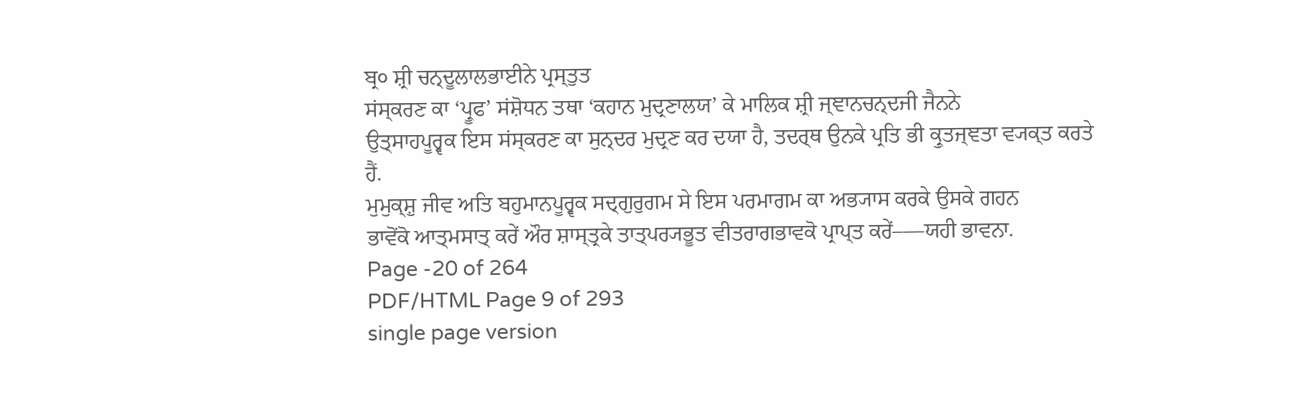ਬ੍ਰ੦ ਸ਼੍ਰੀ ਚਨ੍ਦੂਲਾਲਭਾਈਨੇ ਪ੍ਰਸ੍ਤੁਤ
ਸਂਸ੍ਕਰਣ ਕਾ ‘ਪ੍ਰੂਫ’ ਸਂਸ਼ੋਧਨ ਤਥਾ ‘ਕਹਾਨ ਮੁਦ੍ਰਣਾਲਯ’ ਕੇ ਮਾਲਿਕ ਸ਼੍ਰੀ ਜ੍ਞਾਨਚਨ੍ਦਜੀ ਜੈਨਨੇ
ਉਤ੍ਸਾਹਪੂਰ੍ਵਕ ਇਸ ਸਂਸ੍ਕਰਣ ਕਾ ਸੁਨ੍ਦਰ ਮੁਦ੍ਰਣ ਕਰ ਦਯਾ ਹੈ, ਤਦਰ੍ਥ ਉਨਕੇ ਪ੍ਰਤਿ ਭੀ ਕ੍ਰੁਤਜ੍ਞਤਾ ਵ੍ਯਕ੍ਤ ਕਰਤੇ
ਹੈਂ.
ਮੁਮੁਕ੍ਸ਼ੁ ਜੀਵ ਅਤਿ ਬਹੁਮਾਨਪੂਰ੍ਵਕ ਸਦ੍ਗੁਰੁਗਮ ਸੇ ਇਸ ਪਰਮਾਗਮ ਕਾ ਅਭ੍ਯਾਸ ਕਰਕੇ ਉਸਕੇ ਗਹਨ
ਭਾਵੋਂਕੋ ਆਤ੍ਮਸਾਤ੍ ਕਰੇਂ ਔਰ ਸ਼ਾਸ੍ਤ੍ਰਕੇ ਤਾਤ੍ਪਰ੍ਯਭੂਤ ਵੀਤਰਾਗਭਾਵਕੋ ਪ੍ਰਾਪ੍ਤ ਕਰੇਂ–––ਯਹੀ ਭਾਵਨਾ.
Page -20 of 264
PDF/HTML Page 9 of 293
single page version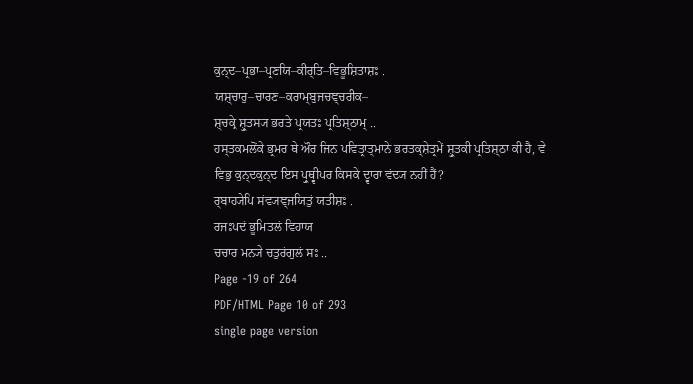ਕੁਨ੍ਦ–ਪ੍ਰਭਾ–ਪ੍ਰਣਯਿ–ਕੀਰ੍ਤਿ–ਵਿਭੂਸ਼ਿਤਾਸ਼ਃ .
ਯਸ਼੍ਚਾਰੁ–ਚਾਰਣ–ਕਰਾਮ੍ਬੁਜਚਞ੍ਚਰੀਕ–
ਸ਼੍ਚਕ੍ਰੇ ਸ਼੍ਰੁਤਸ੍ਯ ਭਰਤੇ ਪ੍ਰਯਤਃ ਪ੍ਰਤਿਸ਼੍ਠਾਮ੍ ..
ਹਸ੍ਤਕਮਲੋਂਕੇ ਭ੍ਰਮਰ ਥੇ ਔਰ ਜਿਨ ਪਵਿਤ੍ਰਾਤ੍ਮਾਨੇ ਭਰਤਕ੍ਸ਼ੇਤ੍ਰਮੇਂ ਸ਼੍ਰੁਤਕੀ ਪ੍ਰਤਿਸ਼੍ਠਾ ਕੀ ਹੈ, ਵੇ
ਵਿਭੁ ਕੁਨ੍ਦਕੁਨ੍ਦ ਇਸ ਪ੍ਰੁਥ੍ਵੀਪਰ ਕਿਸਕੇ ਦ੍ਵਾਰਾ ਵਂਦ੍ਯ ਨਹੀਂ ਹੈਂ?
ਰ੍ਬਾਹ੍ਯੇਪਿ ਸਂਵ੍ਯਞ੍ਜਯਿਤੁਂ ਯਤੀਸ਼ਃ .
ਰਜਃਪਦਂ ਭੂਮਿਤਲਂ ਵਿਹਾਯ
ਚਚਾਰ ਮਨ੍ਯੇ ਚਤੁਰਂਗੁਲਂ ਸਃ ..
Page -19 of 264
PDF/HTML Page 10 of 293
single page version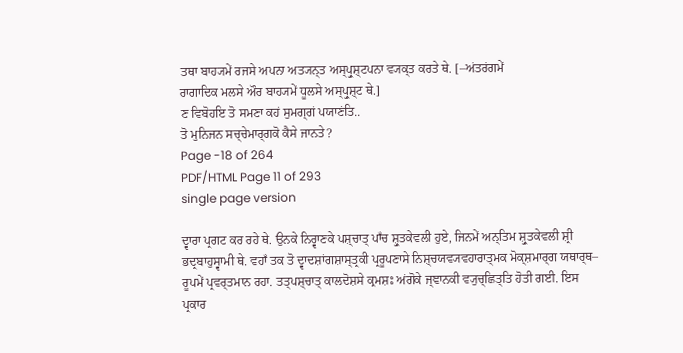ਤਥਾ ਬਾਹ੍ਯਮੇਂ ਰਜਸੇ ਅਪਨਾ ਅਤ੍ਯਨ੍ਤ ਅਸ੍ਪ੍ਰੁਸ਼੍ਟਪਨਾ ਵ੍ਯਕ੍ਤ ਕਰਤੇ ਥੇ. [–ਅਂਤਰਂਗਮੇਂ
ਰਾਗਾਦਿਕ ਮਲਸੇ ਔਰ ਬਾਹ੍ਯਮੇਂ ਧੂਲਸੇ ਅਸ੍ਪ੍ਰੁਸ਼੍ਟ ਥੇ.]
ਣ ਵਿਬੋਹਇ ਤੋ ਸਮਣਾ ਕਹਂ ਸੁਮਗ੍ਗਂ ਪਯਾਣਂਤਿ..
ਤੋ ਮੁਨਿਜਨ ਸਚ੍ਚੇਮਾਰ੍ਗਕੋ ਕੈਸੇ ਜਾਨਤੇ?
Page -18 of 264
PDF/HTML Page 11 of 293
single page version

ਦ੍ਵਾਰਾ ਪ੍ਰਗਟ ਕਰ ਰਹੇ ਥੇ. ਉਨਕੇ ਨਿਰ੍ਵਾਣਕੇ ਪਸ਼੍ਚਾਤ੍ ਪਾਁਚ ਸ਼੍ਰੁਤਕੇਵਲੀ ਹੁਏ, ਜਿਨਮੇਂ ਅਨ੍ਤਿਮ ਸ਼੍ਰੁਤਕੇਵਲੀ ਸ਼੍ਰੀ
ਭਦ੍ਰਬਾਹੁਸ੍ਵਾਮੀ ਥੇ. ਵਹਾਁ ਤਕ ਤੋ ਦ੍ਵਾਦਸ਼ਾਂਗਸ਼ਾਸ੍ਤ੍ਰਕੀ ਪ੍ਰਰੂਪਣਾਸੇ ਨਿਸ਼੍ਚਯਵ੍ਯਵਹਾਰਾਤ੍ਮਕ ਮੋਕ੍ਸ਼ਮਾਰ੍ਗ ਯਥਾਰ੍ਥ–
ਰੂਪਮੇਂ ਪ੍ਰਵਰ੍ਤਮਾਨ ਰਹਾ. ਤਤ੍ਪਸ਼੍ਚਾਤ੍ ਕਾਲਦੋਸ਼ਸੇ ਕ੍ਰਮਸ਼ਃ ਅਂਗੋਕੇ ਜ੍ਞਾਨਕੀ ਵ੍ਯੁਚ੍ਛਿਤ੍ਤਿ ਹੋਤੀ ਗਈ. ਇਸ
ਪ੍ਰਕਾਰ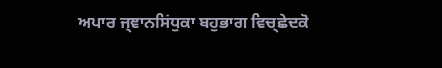ਅਪਾਰ ਜ੍ਞਾਨਸਿਂਧੁਕਾ ਬਹੁਭਾਗ ਵਿਚ੍ਛੇਦਕੋ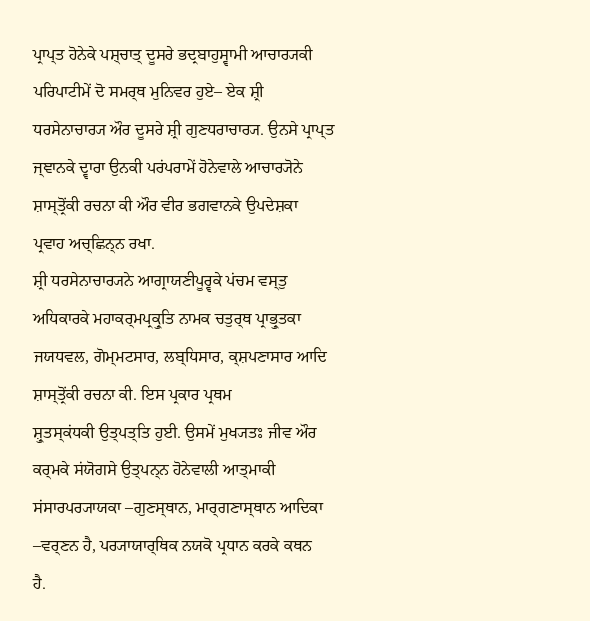ਪ੍ਰਾਪ੍ਤ ਹੋਨੇਕੇ ਪਸ਼੍ਚਾਤ੍ ਦੂਸਰੇ ਭਦ੍ਰਬਾਹੁਸ੍ਵਾਮੀ ਆਚਾਰ੍ਯਕੀ
ਪਰਿਪਾਟੀਮੇਂ ਦੋ ਸਮਰ੍ਥ ਮੁਨਿਵਰ ਹੁਏ– ਏਕ ਸ਼੍ਰੀ ਧਰਸੇਨਾਚਾਰ੍ਯ ਔਰ ਦੂਸਰੇ ਸ਼੍ਰੀ ਗੁਣਧਰਾਚਾਰ੍ਯ. ਉਨਸੇ ਪ੍ਰਾਪ੍ਤ
ਜ੍ਞਾਨਕੇ ਦ੍ਵਾਰਾ ਉਨਕੀ ਪਰਂਪਰਾਮੇਂ ਹੋਨੇਵਾਲੇ ਆਚਾਰ੍ਯੋਨੇ ਸ਼ਾਸ੍ਤ੍ਰੋਂਕੀ ਰਚਨਾ ਕੀ ਔਰ ਵੀਰ ਭਗਵਾਨਕੇ ਉਪਦੇਸ਼ਕਾ
ਪ੍ਰਵਾਹ ਅਚ੍ਛਿਨ੍ਨ ਰਖਾ.
ਸ਼੍ਰੀ ਧਰਸੇਨਾਚਾਰ੍ਯਨੇ ਆਗ੍ਰਾਯਣੀਪੂਰ੍ਵਕੇ ਪਂਚਮ ਵਸ੍ਤੁ ਅਧਿਕਾਰਕੇ ਮਹਾਕਰ੍ਮਪ੍ਰਕ੍ਰੁਤਿ ਨਾਮਕ ਚਤੁਰ੍ਥ ਪ੍ਰਾਭ੍ਰੁਤਕਾ
ਜਯਧਵਲ, ਗੋਮ੍ਮਟਸਾਰ, ਲਬ੍ਧਿਸਾਰ, ਕ੍ਸ਼ਪਣਾਸਾਰ ਆਦਿ ਸ਼ਾਸ੍ਤ੍ਰੋਂਕੀ ਰਚਨਾ ਕੀ. ਇਸ ਪ੍ਰਕਾਰ ਪ੍ਰਥਮ
ਸ਼੍ਰੁਤਸ੍ਕਂਧਕੀ ਉਤ੍ਪਤ੍ਤਿ ਹੁਈ. ਉਸਮੇਂ ਮੁਖ੍ਯਤਃ ਜੀਵ ਔਰ ਕਰ੍ਮਕੇ ਸਂਯੋਗਸੇ ਉਤ੍ਪਨ੍ਨ ਹੋਨੇਵਾਲੀ ਆਤ੍ਮਾਕੀ
ਸਂਸਾਰਪਰ੍ਯਾਯਕਾ –ਗੁਣਸ੍ਥਾਨ, ਮਾਰ੍ਗਣਾਸ੍ਥਾਨ ਆਦਿਕਾ –ਵਰ੍ਣਨ ਹੈ, ਪਰ੍ਯਾਯਾਰ੍ਥਿਕ ਨਯਕੋ ਪ੍ਰਧਾਨ ਕਰਕੇ ਕਥਨ
ਹੈ.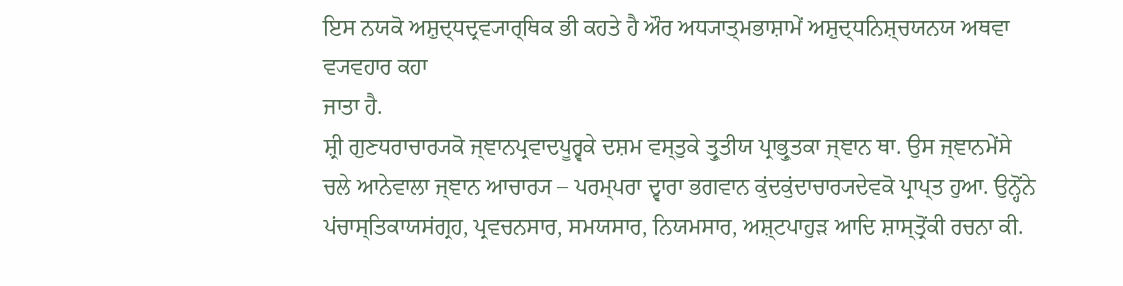ਇਸ ਨਯਕੋ ਅਸ਼ੁਦ੍ਧਦ੍ਰਵ੍ਯਾਰ੍ਥਿਕ ਭੀ ਕਹਤੇ ਹੈ ਔਰ ਅਧ੍ਯਾਤ੍ਮਭਾਸ਼ਾਮੇਂ ਅਸ਼ੁਦ੍ਧਨਿਸ਼੍ਚਯਨਯ ਅਥਵਾ ਵ੍ਯਵਹਾਰ ਕਹਾ
ਜਾਤਾ ਹੈ.
ਸ਼੍ਰੀ ਗੁਣਧਰਾਚਾਰ੍ਯਕੋ ਜ੍ਞਾਨਪ੍ਰਵਾਦਪੂਰ੍ਵਕੇ ਦਸ਼ਮ ਵਸ੍ਤੁਕੇ ਤ੍ਰੁਤੀਯ ਪ੍ਰਾਭ੍ਰੁਤਕਾ ਜ੍ਞਾਨ ਥਾ. ਉਸ ਜ੍ਞਾਨਮੇਂਸੇ
ਚਲੇ ਆਨੇਵਾਲਾ ਜ੍ਞਾਨ ਆਚਾਰ੍ਯ – ਪਰਮ੍ਪਰਾ ਦ੍ਵਾਰਾ ਭਗਵਾਨ ਕੁਂਦਕੁਂਦਾਚਾਰ੍ਯਦੇਵਕੋ ਪ੍ਰਾਪ੍ਤ ਹੁਆ. ਉਨ੍ਹੋਂਨੇ
ਪਂਚਾਸ੍ਤਿਕਾਯਸਂਗ੍ਰਹ, ਪ੍ਰਵਚਨਸਾਰ, ਸਮਯਸਾਰ, ਨਿਯਮਸਾਰ, ਅਸ਼੍ਟਪਾਹੁੜ ਆਦਿ ਸ਼ਾਸ੍ਤ੍ਰੋਂਕੀ ਰਚਨਾ ਕੀ.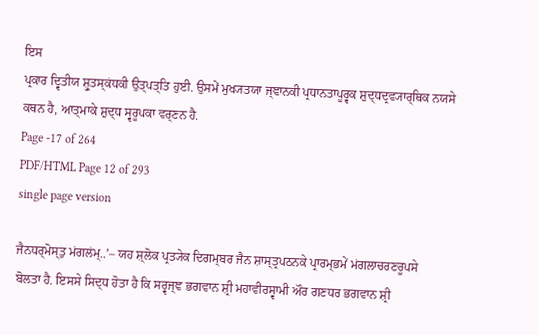ਇਸ
ਪ੍ਰਕਾਰ ਦ੍ਵਿਤੀਯ ਸ਼੍ਰੁਤਸ੍ਕਂਧਕੀ ਉਤ੍ਪਤ੍ਤਿ ਹੁਈ. ਉਸਮੇਂ ਮੁਖ੍ਯਤਯਾ ਜ੍ਞਾਨਕੀ ਪ੍ਰਧਾਨਤਾਪੂਰ੍ਵਕ ਸ਼ੁਦ੍ਧਦ੍ਰਵ੍ਯਾਰ੍ਥਿਕ ਨਯਸੇ
ਕਥਨ ਹੈ, ਆਤ੍ਮਾਕੇ ਸ਼ੁਦ੍ਧ ਸ੍ਵਰੂਪਕਾ ਵਰ੍ਣਨ ਹੈ.
Page -17 of 264
PDF/HTML Page 12 of 293
single page version

ਜੈਨਧਰ੍ਮੋਸ੍ਤੁ ਮਂਗਲਂਮ੍..’– ਯਹ ਸ਼੍ਲੋਕ ਪ੍ਰਤ੍ਯੇਕ ਦਿਗਮ੍ਬਰ ਜੈਨ ਸ਼ਾਸ੍ਤ੍ਰਪਠਨਕੇ ਪ੍ਰਾਰਮ੍ਭਮੇਂ ਮਂਗਲਾਚਰਣਰੂਪਸੇ
ਬੋਲਤਾ ਹੈ. ਇਸਸੇ ਸਿਦ੍ਧ ਹੋਤਾ ਹੈ ਕਿ ਸਰ੍ਵਜ੍ਞ ਭਗਵਾਨ ਸ਼੍ਰੀ ਮਹਾਵੀਰਸ੍ਵਾਮੀ ਔਰ ਗਣਧਰ ਭਗਵਾਨ ਸ਼੍ਰੀ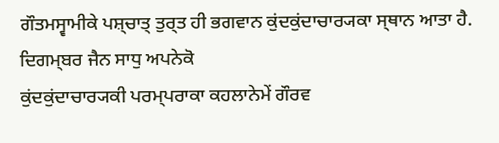ਗੌਤਮਸ੍ਵਾਮੀਕੇ ਪਸ਼੍ਚਾਤ੍ ਤੁਰ੍ਤ ਹੀ ਭਗਵਾਨ ਕੁਂਦਕੁਂਦਾਚਾਰ੍ਯਕਾ ਸ੍ਥਾਨ ਆਤਾ ਹੈ. ਦਿਗਮ੍ਬਰ ਜੈਨ ਸਾਧੁ ਅਪਨੇਕੋ
ਕੁਂਦਕੁਂਦਾਚਾਰ੍ਯਕੀ ਪਰਮ੍ਪਰਾਕਾ ਕਹਲਾਨੇਮੇਂ ਗੌਰਵ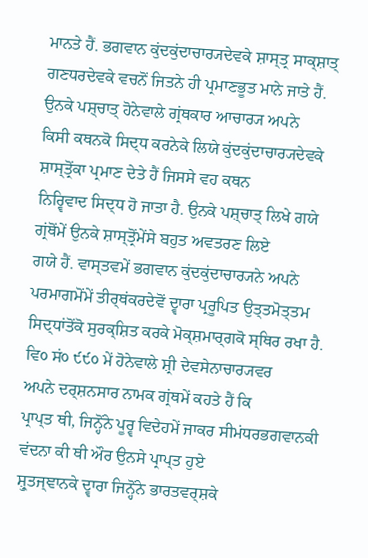ਮਾਨਤੇ ਹੈਂ. ਭਗਵਾਨ ਕੁਂਦਕੁਂਦਾਚਾਰ੍ਯਦੇਵਕੇ ਸ਼ਾਸ੍ਤ੍ਰ ਸਾਕ੍ਸ਼ਾਤ੍
ਗਣਧਰਦੇਵਕੇ ਵਚਨੋਂ ਜਿਤਨੇ ਹੀ ਪ੍ਰਮਾਣਭੂਤ ਮਾਨੇ ਜਾਤੇ ਹੈਂ. ਉਨਕੇ ਪਸ਼੍ਚਾਤ੍ ਹੋਨੇਵਾਲੇ ਗ੍ਰਂਥਕਾਰ ਆਚਾਰ੍ਯ ਅਪਨੇ
ਕਿਸੀ ਕਥਨਕੋ ਸਿਦ੍ਧ ਕਰਨੇਕੇ ਲਿਯੇ ਕੁਂਦਕੁਂਦਾਚਾਰ੍ਯਦੇਵਕੇ ਸ਼ਾਸ੍ਤ੍ਰੋਂਕਾ ਪ੍ਰਮਾਣ ਦੇਤੇ ਹੈਂ ਜਿਸਸੇ ਵਹ ਕਥਨ
ਨਿਰ੍ਵਿਵਾਦ ਸਿਦ੍ਧ ਹੋ ਜਾਤਾ ਹੈ. ਉਨਕੇ ਪਸ਼੍ਚਾਤ੍ ਲਿਖੇ ਗਯੇ ਗ੍ਰਂਥੋਂਮੇਂ ਉਨਕੇ ਸ਼ਾਸ੍ਤ੍ਰੋਂਮੇਂਸੇ ਬਹੁਤ ਅਵਤਰਣ ਲਿਏ
ਗਯੇ ਹੈਂ. ਵਾਸ੍ਤਵਮੇਂ ਭਗਵਾਨ ਕੁਂਦਕੁਂਦਾਚਾਰ੍ਯਨੇ ਅਪਨੇ ਪਰਮਾਗਮੋਂਮੇਂ ਤੀਰ੍ਥਂਕਰਦੇਵੋਂ ਦ੍ਵਾਰਾ ਪ੍ਰਰੂਪਿਤ ਉਤ੍ਤਮੋਤ੍ਤਮ
ਸਿਦ੍ਧਾਂਤੋਂਕੋ ਸੁਰਕ੍ਸ਼ਿਤ ਕਰਕੇ ਮੋਕ੍ਸ਼ਮਾਰ੍ਗਕੋ ਸ੍ਥਿਰ ਰਖਾ ਹੈ. ਵਿ੦ ਸਂ੦ ੯੯੦ ਮੇਂ ਹੋਨੇਵਾਲੇ ਸ਼੍ਰੀ ਦੇਵਸੇਨਾਚਾਰ੍ਯਵਰ
ਅਪਨੇ ਦਰ੍ਸ਼ਨਸਾਰ ਨਾਮਕ ਗ੍ਰਂਥਮੇਂ ਕਹਤੇ ਹੈਂ ਕਿ
ਪ੍ਰਾਪ੍ਤ ਥੀ, ਜਿਨ੍ਹੋਂਨੇ ਪੂਰ੍ਵ ਵਿਦੇਹਮੇਂ ਜਾਕਰ ਸੀਮਂਧਰਭਗਵਾਨਕੀ ਵਂਦਨਾ ਕੀ ਥੀ ਔਰ ਉਨਸੇ ਪ੍ਰਾਪ੍ਤ ਹੁਏ
ਸ਼੍ਰੁਤਜ੍ਞਾਨਕੇ ਦ੍ਵਾਰਾ ਜਿਨ੍ਹੋਂਨੇ ਭਾਰਤਵਰ੍ਸ਼ਕੇ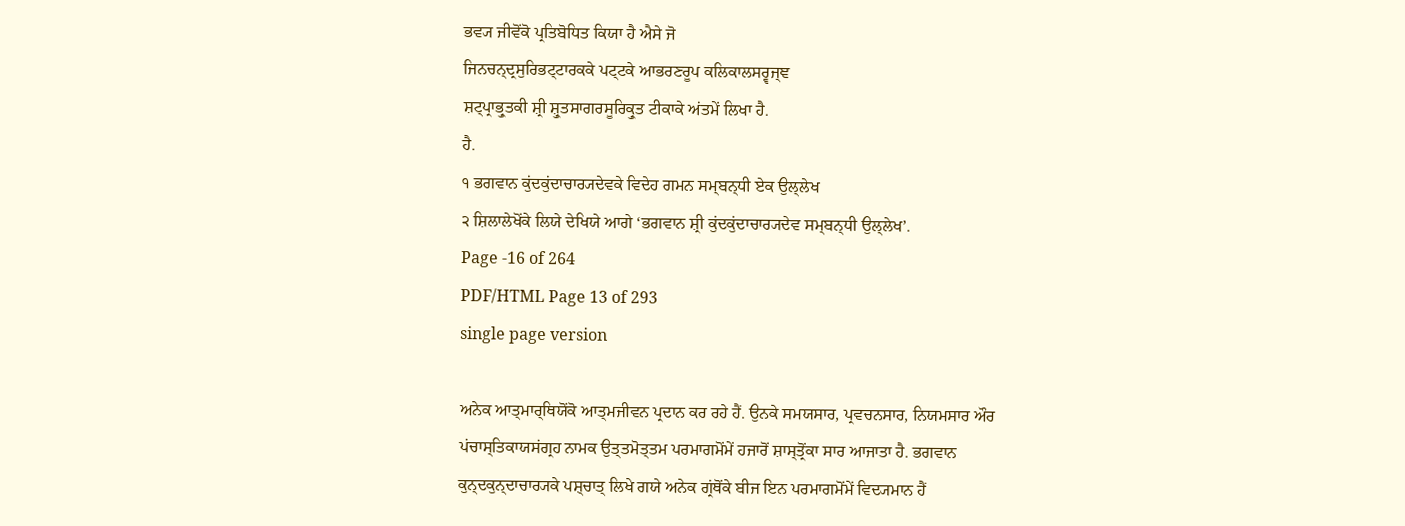ਭਵ੍ਯ ਜੀਵੋਂਕੋ ਪ੍ਰਤਿਬੋਧਿਤ ਕਿਯਾ ਹੈ ਐਸੇ ਜੋ
ਜਿਨਚਨ੍ਦ੍ਰਸੁਰਿਭਟ੍ਟਾਰਕਕੇ ਪਟ੍ਟਕੇ ਆਭਰਣਰੂਪ ਕਲਿਕਾਲਸਰ੍ਵਜ੍ਞ
ਸ਼ਟ੍ਪ੍ਰਾਭ੍ਰੁਤਕੀ ਸ਼੍ਰੀ ਸ਼੍ਰੁਤਸਾਗਰਸੂਰਿਕ੍ਰੁਤ ਟੀਕਾਕੇ ਅਂਤਮੇਂ ਲਿਖਾ ਹੈ.
ਹੈ.
੧ ਭਗਵਾਨ ਕੁਂਦਕੁਂਦਾਚਾਰ੍ਯਦੇਵਕੇ ਵਿਦੇਹ ਗਮਨ ਸਮ੍ਬਨ੍ਧੀ ਏਕ ਉਲ੍ਲੇਖ
੨ ਸ਼ਿਲਾਲੇਖੋਂਕੇ ਲਿਯੇ ਦੇਖਿਯੇ ਆਗੇ ‘ਭਗਵਾਨ ਸ਼੍ਰੀ ਕੁਂਦਕੁਂਦਾਚਾਰ੍ਯਦੇਵ ਸਮ੍ਬਨ੍ਧੀ ਉਲ੍ਲੇਖ’.
Page -16 of 264
PDF/HTML Page 13 of 293
single page version

ਅਨੇਕ ਆਤ੍ਮਾਰ੍ਥਿਯੋਂਕੋ ਆਤ੍ਮਜੀਵਨ ਪ੍ਰਦਾਨ ਕਰ ਰਹੇ ਹੈਂ. ਉਨਕੇ ਸਮਯਸਾਰ, ਪ੍ਰਵਚਨਸਾਰ, ਨਿਯਮਸਾਰ ਔਰ
ਪਂਚਾਸ੍ਤਿਕਾਯਸਂਗ੍ਰਹ ਨਾਮਕ ਉਤ੍ਤਮੋਤ੍ਤਮ ਪਰਮਾਗਮੋਂਮੇਂ ਹਜਾਰੋਂ ਸ਼ਾਸ੍ਤ੍ਰੋਂਕਾ ਸਾਰ ਆਜਾਤਾ ਹੈ. ਭਗਵਾਨ
ਕੁਨ੍ਦਕੁਨ੍ਦਾਚਾਰ੍ਯਕੇ ਪਸ਼੍ਚਾਤ੍ ਲਿਖੇ ਗਯੇ ਅਨੇਕ ਗ੍ਰਂਥੋਂਕੇ ਬੀਜ ਇਨ ਪਰਮਾਗਮੋਂਮੇਂ ਵਿਦ੍ਯਮਾਨ ਹੈਂ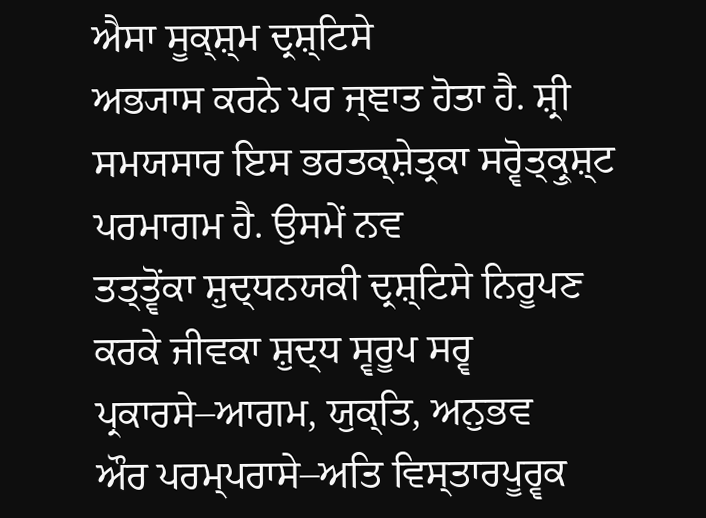ਐਸਾ ਸੂਕ੍ਸ਼੍ਮ ਦ੍ਰਸ਼੍ਟਿਸੇ
ਅਭ੍ਯਾਸ ਕਰਨੇ ਪਰ ਜ੍ਞਾਤ ਹੋਤਾ ਹੈ. ਸ਼੍ਰੀ ਸਮਯਸਾਰ ਇਸ ਭਰਤਕ੍ਸ਼ੇਤ੍ਰਕਾ ਸਰ੍ਵੋਤ੍ਕ੍ਰੁਸ਼੍ਟ ਪਰਮਾਗਮ ਹੈ. ਉਸਮੇਂ ਨਵ
ਤਤ੍ਤ੍ਵੋਂਕਾ ਸ਼ੁਦ੍ਧਨਯਕੀ ਦ੍ਰਸ਼੍ਟਿਸੇ ਨਿਰੂਪਣ ਕਰਕੇ ਜੀਵਕਾ ਸ਼ੁਦ੍ਧ ਸ੍ਵਰੂਪ ਸਰ੍ਵ ਪ੍ਰਕਾਰਸੇ–ਆਗਮ, ਯੁਕ੍ਤਿ, ਅਨੁਭਵ
ਔਰ ਪਰਮ੍ਪਰਾਸੇ–ਅਤਿ ਵਿਸ੍ਤਾਰਪੂਰ੍ਵਕ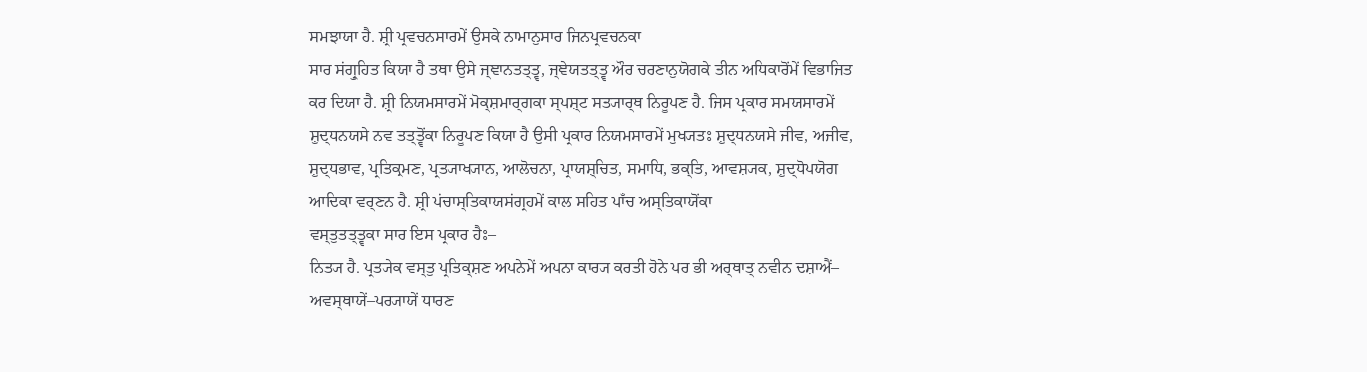ਸਮਝਾਯਾ ਹੈ. ਸ਼੍ਰੀ ਪ੍ਰਵਚਨਸਾਰਮੇਂ ਉਸਕੇ ਨਾਮਾਨੁਸਾਰ ਜਿਨਪ੍ਰਵਚਨਕਾ
ਸਾਰ ਸਂਗ੍ਰੁਹਿਤ ਕਿਯਾ ਹੈ ਤਥਾ ਉਸੇ ਜ੍ਞਾਨਤਤ੍ਤ੍ਵ, ਜ੍ਞੇਯਤਤ੍ਤ੍ਵ ਔਰ ਚਰਣਾਨੁਯੋਗਕੇ ਤੀਨ ਅਧਿਕਾਰੋਂਮੇਂ ਵਿਭਾਜਿਤ
ਕਰ ਦਿਯਾ ਹੈ. ਸ਼੍ਰੀ ਨਿਯਮਸਾਰਮੇਂ ਮੋਕ੍ਸ਼ਮਾਰ੍ਗਕਾ ਸ੍ਪਸ਼੍ਟ ਸਤ੍ਯਾਰ੍ਥ ਨਿਰੂਪਣ ਹੈ. ਜਿਸ ਪ੍ਰਕਾਰ ਸਮਯਸਾਰਮੇਂ
ਸ਼ੁਦ੍ਧਨਯਸੇ ਨਵ ਤਤ੍ਤ੍ਵੋਂਕਾ ਨਿਰੂਪਣ ਕਿਯਾ ਹੈ ਉਸੀ ਪ੍ਰਕਾਰ ਨਿਯਮਸਾਰਮੇਂ ਮੁਖ੍ਯਤਃ ਸ਼ੁਦ੍ਧਨਯਸੇ ਜੀਵ, ਅਜੀਵ,
ਸ਼ੁਦ੍ਧਭਾਵ, ਪ੍ਰਤਿਕ੍ਰਮਣ, ਪ੍ਰਤ੍ਯਾਖ੍ਯਾਨ, ਆਲੋਚਨਾ, ਪ੍ਰਾਯਸ਼੍ਚਿਤ, ਸਮਾਧਿ, ਭਕ੍ਤਿ, ਆਵਸ਼੍ਯਕ, ਸ਼ੁਦ੍ਧੋਪਯੋਗ
ਆਦਿਕਾ ਵਰ੍ਣਨ ਹੈ. ਸ਼੍ਰੀ ਪਂਚਾਸ੍ਤਿਕਾਯਸਂਗ੍ਰਹਮੇਂ ਕਾਲ ਸਹਿਤ ਪਾਁਚ ਅਸ੍ਤਿਕਾਯੋਂਕਾ
ਵਸ੍ਤੁਤਤ੍ਤ੍ਵਕਾ ਸਾਰ ਇਸ ਪ੍ਰਕਾਰ ਹੈਃ–
ਨਿਤ੍ਯ ਹੈ. ਪ੍ਰਤ੍ਯੇਕ ਵਸ੍ਤੁ ਪ੍ਰਤਿਕ੍ਸ਼ਣ ਅਪਨੇਮੇਂ ਅਪਨਾ ਕਾਰ੍ਯ ਕਰਤੀ ਹੋਨੇ ਪਰ ਭੀ ਅਰ੍ਥਾਤ੍ ਨਵੀਨ ਦਸ਼ਾਐਂ–
ਅਵਸ੍ਥਾਯੇਂ–ਪਰ੍ਯਾਯੇਂ ਧਾਰਣ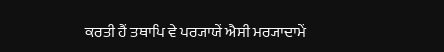ਕਰਤੀ ਹੈਂ ਤਥਾਪਿ ਵੇ ਪਰ੍ਯਾਯੇਂ ਐਸੀ ਮਰ੍ਯਾਦਾਮੇਂ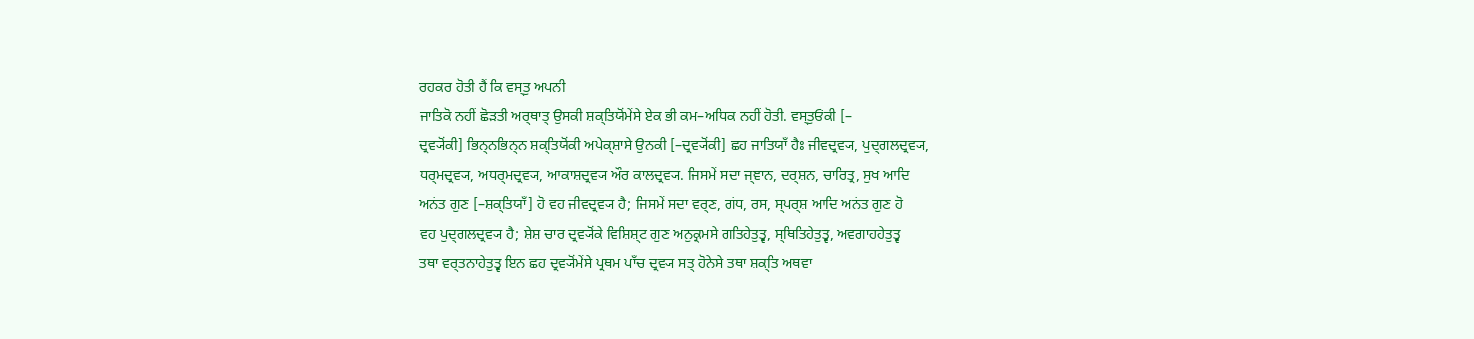ਰਹਕਰ ਹੋਤੀ ਹੈਂ ਕਿ ਵਸ੍ਤੁ ਅਪਨੀ
ਜਾਤਿਕੋ ਨਹੀਂ ਛੋੜਤੀ ਅਰ੍ਥਾਤ੍ ਉਸਕੀ ਸ਼ਕ੍ਤਿਯੋਂਮੇਂਸੇ ਏਕ ਭੀ ਕਮ–ਅਧਿਕ ਨਹੀਂ ਹੋਤੀ. ਵਸ੍ਤੁਓਂਕੀ [–
ਦ੍ਰਵ੍ਯੋਂਕੀ] ਭਿਨ੍ਨਭਿਨ੍ਨ ਸ਼ਕ੍ਤਿਯੋਂਕੀ ਅਪੇਕ੍ਸ਼ਾਸੇ ਉਨਕੀ [–ਦ੍ਰਵ੍ਯੋਂਕੀ] ਛਹ ਜਾਤਿਯਾਁ ਹੈਃ ਜੀਵਦ੍ਰਵ੍ਯ, ਪੁਦ੍ਗਲਦ੍ਰਵ੍ਯ,
ਧਰ੍ਮਦ੍ਰਵ੍ਯ, ਅਧਰ੍ਮਦ੍ਰਵ੍ਯ, ਆਕਾਸ਼ਦ੍ਰਵ੍ਯ ਔਰ ਕਾਲਦ੍ਰਵ੍ਯ. ਜਿਸਮੇਂ ਸਦਾ ਜ੍ਞਾਨ, ਦਰ੍ਸ਼ਨ, ਚਾਰਿਤ੍ਰ, ਸੁਖ ਆਦਿ
ਅਨਂਤ ਗੁਣ [–ਸ਼ਕ੍ਤਿਯਾਁ] ਹੋ ਵਹ ਜੀਵਦ੍ਰਵ੍ਯ ਹੈ; ਜਿਸਮੇਂ ਸਦਾ ਵਰ੍ਣ, ਗਂਧ, ਰਸ, ਸ੍ਪਰ੍ਸ਼ ਆਦਿ ਅਨਂਤ ਗੁਣ ਹੋ
ਵਹ ਪੁਦ੍ਗਲਦ੍ਰਵ੍ਯ ਹੈ; ਸ਼ੇਸ਼ ਚਾਰ ਦ੍ਰਵ੍ਯੋਂਕੇ ਵਿਸ਼ਿਸ਼੍ਟ ਗੁਣ ਅਨੁਕ੍ਰਮਸੇ ਗਤਿਹੇਤੁਤ੍ਵ, ਸ੍ਥਿਤਿਹੇਤੁਤ੍ਵ, ਅਵਗਾਹਹੇਤੁਤ੍ਵ
ਤਥਾ ਵਰ੍ਤਨਾਹੇਤੁਤ੍ਵ ਇਨ ਛਹ ਦ੍ਰਵ੍ਯੋਂਮੇਂਸੇ ਪ੍ਰਥਮ ਪਾਁਚ ਦ੍ਰਵ੍ਯ ਸਤ੍ ਹੋਨੇਸੇ ਤਥਾ ਸ਼ਕ੍ਤਿ ਅਥਵਾ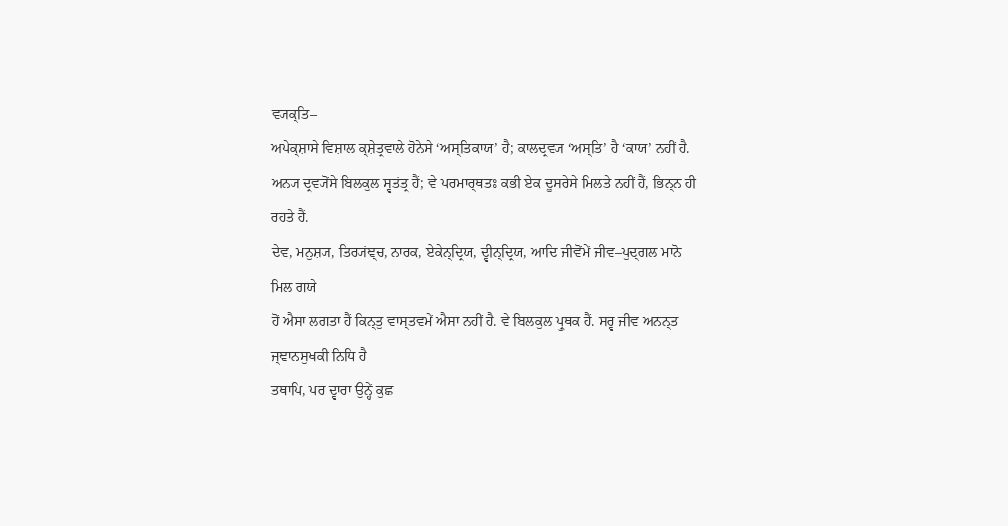ਵ੍ਯਕ੍ਤਿ–
ਅਪੇਕ੍ਸ਼ਾਸੇ ਵਿਸ਼ਾਲ ਕ੍ਸ਼ੇਤ੍ਰਵਾਲੇ ਹੋਨੇਸੇ ‘ਅਸ੍ਤਿਕਾਯ’ ਹੈ; ਕਾਲਦ੍ਰਵ੍ਯ ‘ਅਸ੍ਤਿ’ ਹੈ ‘ਕਾਯ’ ਨਹੀਂ ਹੈ.
ਅਨ੍ਯ ਦ੍ਰਵ੍ਯੋਂਸੇ ਬਿਲਕੁਲ ਸ੍ਵਤਂਤ੍ਰ ਹੈਂ; ਵੇ ਪਰਮਾਰ੍ਥਤਃ ਕਭੀ ਏਕ ਦੂਸਰੇਸੇ ਮਿਲਤੇ ਨਹੀਂ ਹੈਂ, ਭਿਨ੍ਨ ਹੀ ਰਹਤੇ ਹੈਂ.
ਦੇਵ, ਮਨੁਸ਼੍ਯ, ਤਿਰ੍ਯਂਞ੍ਚ, ਨਾਰਕ, ਏਕੇਨ੍ਦ੍ਰਿਯ, ਦ੍ਵੀਨ੍ਦ੍ਰਿਯ, ਆਦਿ ਜੀਵੋਂਮੇਂ ਜੀਵ–ਪੁਦ੍ਗਲ ਮਾਨੋ ਮਿਲ ਗਯੇ
ਹੋਂ ਐਸਾ ਲਗਤਾ ਹੈਂ ਕਿਨ੍ਤੁ ਵਾਸ੍ਤਵਮੇਂ ਐਸਾ ਨਹੀਂ ਹੈ. ਵੇ ਬਿਲਕੁਲ ਪ੍ਰੁਥਕ ਹੈਂ. ਸਰ੍ਵ ਜੀਵ ਅਨਨ੍ਤ
ਜ੍ਞਾਨਸੁਖਕੀ ਨਿਧਿ ਹੈ
ਤਥਾਪਿ, ਪਰ ਦ੍ਵਾਰਾ ਉਨ੍ਹੇਂ ਕੁਛ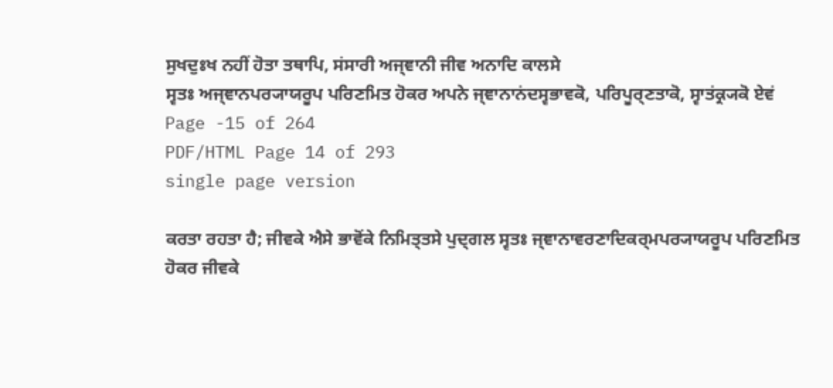ਸੁਖਦੁਃਖ ਨਹੀਂ ਹੋਤਾ ਤਥਾਪਿ, ਸਂਸਾਰੀ ਅਜ੍ਞਾਨੀ ਜੀਵ ਅਨਾਦਿ ਕਾਲਸੇ
ਸ੍ਵਤਃ ਅਜ੍ਞਾਨਪਰ੍ਯਾਯਰੂਪ ਪਰਿਣਮਿਤ ਹੋਕਰ ਅਪਨੇ ਜ੍ਞਾਨਾਨਂਦਸ੍ਵਭਾਵਕੋ, ਪਰਿਪੂਰ੍ਣਤਾਕੋ, ਸ੍ਵਾਤਂਕ੍ਰ੍ਯਕੋ ਏਵਂ
Page -15 of 264
PDF/HTML Page 14 of 293
single page version

ਕਰਤਾ ਰਹਤਾ ਹੈ; ਜੀਵਕੇ ਐਸੇ ਭਾਵੋਂਕੇ ਨਿਮਿਤ੍ਤਸੇ ਪੁਦ੍ਗਲ ਸ੍ਵਤਃ ਜ੍ਞਾਨਾਵਰਣਾਦਿਕਰ੍ਮਪਰ੍ਯਾਯਰੂਪ ਪਰਿਣਮਿਤ
ਹੋਕਰ ਜੀਵਕੇ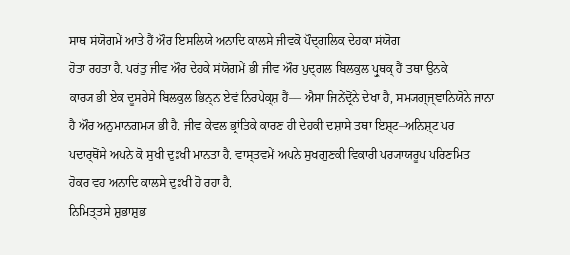ਸਾਥ ਸਂਯੋਗਮੇਂ ਆਤੇ ਹੈਂ ਔਰ ਇਸਲਿਯੇ ਅਨਾਦਿ ਕਾਲਸੇ ਜੀਵਕੋ ਪੌਦ੍ਗਲਿਕ ਦੇਹਕਾ ਸਂਯੋਗ
ਹੋਤਾ ਰਹਤਾ ਹੈ. ਪਰਂਤੁ ਜੀਵ ਔਰ ਦੇਹਕੇ ਸਂਯੋਗਮੇਂ ਭੀ ਜੀਵ ਔਰ ਪੁਦ੍ਗਲ ਬਿਲਕੁਲ ਪ੍ਰੁਥਕ੍ ਹੈਂ ਤਥਾ ਉਨਕੇ
ਕਾਰ੍ਯ ਭੀ ਏਕ ਦੂਸਰੇਸੇ ਬਿਲਕੁਲ ਭਿਨ੍ਨ ਏਵਂ ਨਿਰਪੇਕ੍ਸ਼ ਹੈਂ–– ਐਸਾ ਜਿਨੇਂਦ੍ਰੋਂਨੇ ਦੇਖਾ ਹੈ, ਸਮ੍ਯਗ੍ਜ੍ਞਾਨਿਯੋਨੇ ਜਾਨਾ
ਹੈ ਔਰ ਅਨੁਮਾਨਗਮ੍ਯ ਭੀ ਹੈ. ਜੀਵ ਕੇਵਲ ਭ੍ਰਾਂਤਿਕੇ ਕਾਰਣ ਹੀ ਦੇਹਕੀ ਦਸ਼ਾਸੇ ਤਥਾ ਇਸ਼੍ਟ–ਅਨਿਸ਼੍ਟ ਪਰ
ਪਦਾਰ੍ਥੋਂਸੇ ਅਪਨੇ ਕੋ ਸੁਖੀ ਦੁਃਖੀ ਮਾਨਤਾ ਹੈ. ਵਾਸ੍ਤਵਮੇਂ ਅਪਨੇ ਸੁਖਗੁਣਕੀ ਵਿਕਾਰੀ ਪਰ੍ਯਾਯਰੂਪ ਪਰਿਣਮਿਤ
ਹੋਕਰ ਵਹ ਅਨਾਦਿ ਕਾਲਸੇ ਦੁਃਖੀ ਹੋ ਰਹਾ ਹੈ.
ਨਿਮਿਤ੍ਤਸੇ ਸ਼ੁਭਾਸ਼ੁਭ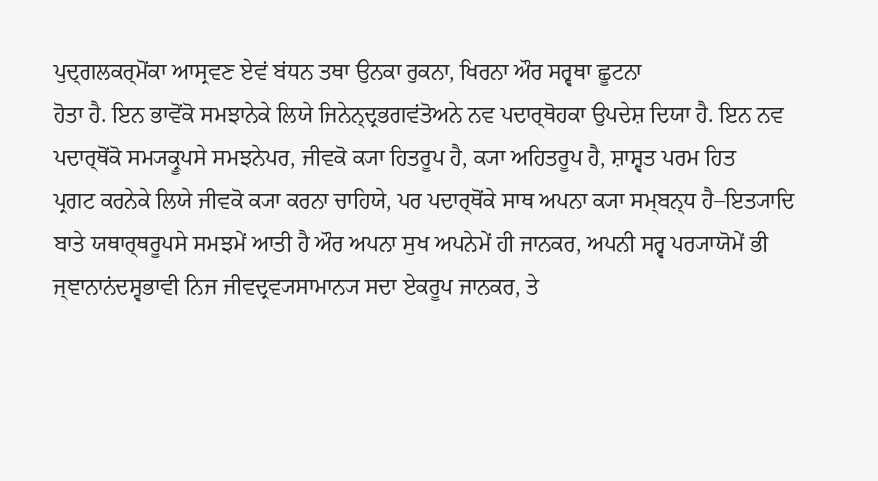ਪੁਦ੍ਗਲਕਰ੍ਮੋਂਕਾ ਆਸ੍ਰਵਣ ਏਵਂ ਬਂਧਨ ਤਥਾ ਉਨਕਾ ਰੁਕਨਾ, ਖਿਰਨਾ ਔਰ ਸਰ੍ਵਥਾ ਛੂਟਨਾ
ਹੋਤਾ ਹੈ. ਇਨ ਭਾਵੋਂਕੋ ਸਮਝਾਨੇਕੇ ਲਿਯੇ ਜਿਨੇਨ੍ਦ੍ਰਭਗਵਂਤੋਅਨੇ ਨਵ ਪਦਾਰ੍ਥੋਹਕਾ ਉਪਦੇਸ਼ ਦਿਯਾ ਹੈ. ਇਨ ਨਵ
ਪਦਾਰ੍ਥੋਂਕੋ ਸਮ੍ਯਕ੍ਰੂਪਸੇ ਸਮਝਨੇਪਰ, ਜੀਵਕੋ ਕ੍ਯਾ ਹਿਤਰੂਪ ਹੈ, ਕ੍ਯਾ ਅਹਿਤਰੂਪ ਹੈ, ਸ਼ਾਸ਼੍ਵਤ ਪਰਮ ਹਿਤ
ਪ੍ਰਗਟ ਕਰਨੇਕੇ ਲਿਯੇ ਜੀਵਕੋ ਕ੍ਯਾ ਕਰਨਾ ਚਾਹਿਯੇ, ਪਰ ਪਦਾਰ੍ਥੋਂਕੇ ਸਾਥ ਅਪਨਾ ਕ੍ਯਾ ਸਮ੍ਬਨ੍ਧ ਹੈ–ਇਤ੍ਯਾਦਿ
ਬਾਤੇ ਯਥਾਰ੍ਥਰੂਪਸੇ ਸਮਝਮੇਂ ਆਤੀ ਹੈ ਔਰ ਅਪਨਾ ਸੁਖ ਅਪਨੇਮੇਂ ਹੀ ਜਾਨਕਰ, ਅਪਨੀ ਸਰ੍ਵ ਪਰ੍ਯਾਯੋਮੇਂ ਭੀ
ਜ੍ਞਾਨਾਨਂਦਸ੍ਵਭਾਵੀ ਨਿਜ ਜੀਵਦ੍ਰਵ੍ਯਸਾਮਾਨ੍ਯ ਸਦਾ ਏਕਰੂਪ ਜਾਨਕਰ, ਤੇ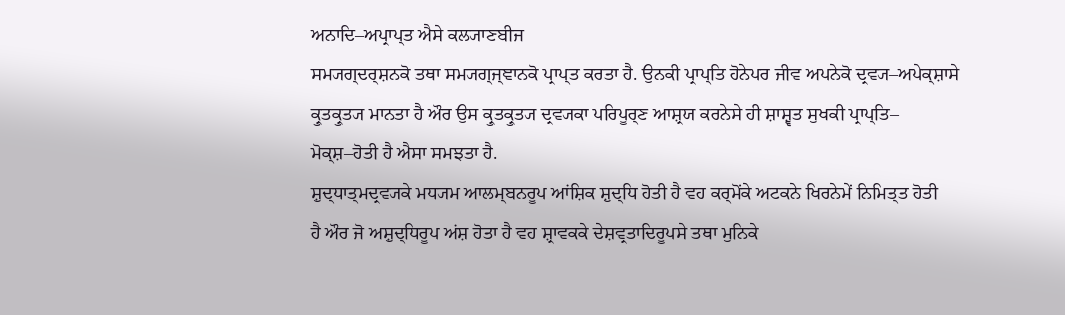ਅਨਾਦਿ–ਅਪ੍ਰਾਪ੍ਤ ਐਸੇ ਕਲ੍ਯਾਣਬੀਜ
ਸਮ੍ਯਗ੍ਦਰ੍ਸ਼ਨਕੋ ਤਥਾ ਸਮ੍ਯਗ੍ਜ੍ਞਾਨਕੋ ਪ੍ਰਾਪ੍ਤ ਕਰਤਾ ਹੈ. ਉਨਕੀ ਪ੍ਰਾਪ੍ਤਿ ਹੋਨੇਪਰ ਜੀਵ ਅਪਨੇਕੋ ਦ੍ਰਵ੍ਯ–ਅਪੇਕ੍ਸ਼ਾਸੇ
ਕ੍ਰੁਤਕ੍ਰੁਤ੍ਯ ਮਾਨਤਾ ਹੈ ਔਰ ਉਸ ਕ੍ਰੁਤਕ੍ਰੁਤ੍ਯ ਦ੍ਰਵ੍ਯਕਾ ਪਰਿਪੂਰ੍ਣ ਆਸ਼੍ਰਯ ਕਰਨੇਸੇ ਹੀ ਸ਼ਾਸ਼੍ਵਤ ਸੁਖਕੀ ਪ੍ਰਾਪ੍ਤਿ–
ਮੋਕ੍ਸ਼–ਹੋਤੀ ਹੈ ਐਸਾ ਸਮਝਤਾ ਹੈ.
ਸ਼ੁਦ੍ਧਾਤ੍ਮਦ੍ਰਵ੍ਯਕੇ ਮਧ੍ਯਮ ਆਲਮ੍ਬਨਰੂਪ ਆਂਸ਼ਿਕ ਸ਼ੁਦ੍ਧਿ ਹੋਤੀ ਹੈ ਵਹ ਕਰ੍ਮੋਂਕੇ ਅਟਕਨੇ ਖਿਰਨੇਮੇਂ ਨਿਮਿਤ੍ਤ ਹੋਤੀ
ਹੈ ਔਰ ਜੋ ਅਸ਼ੁਦ੍ਧਿਰੂਪ ਅਂਸ਼ ਹੋਤਾ ਹੈ ਵਹ ਸ਼੍ਰਾਵਕਕੇ ਦੇਸ਼ਵ੍ਰਤਾਦਿਰੂਪਸੇ ਤਥਾ ਮੁਨਿਕੇ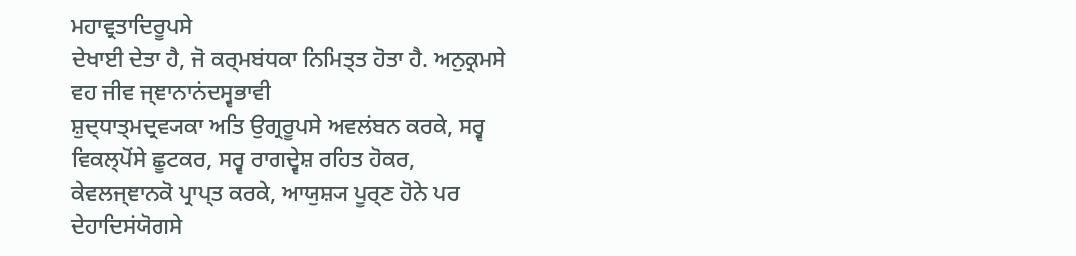ਮਹਾਵ੍ਰਤਾਦਿਰੂਪਸੇ
ਦੇਖਾਈ ਦੇਤਾ ਹੈ, ਜੋ ਕਰ੍ਮਬਂਧਕਾ ਨਿਮਿਤ੍ਤ ਹੋਤਾ ਹੈ. ਅਨੁਕ੍ਰਮਸੇ ਵਹ ਜੀਵ ਜ੍ਞਾਨਾਨਂਦਸ੍ਵਭਾਵੀ
ਸ਼ੁਦ੍ਧਾਤ੍ਮਦ੍ਰਵ੍ਯਕਾ ਅਤਿ ਉਗ੍ਰਰੂਪਸੇ ਅਵਲਂਬਨ ਕਰਕੇ, ਸਰ੍ਵ ਵਿਕਲ੍ਪੋਂਸੇ ਛੂਟਕਰ, ਸਰ੍ਵ ਰਾਗਦ੍ਵੇਸ਼ ਰਹਿਤ ਹੋਕਰ,
ਕੇਵਲਜ੍ਞਾਨਕੋ ਪ੍ਰਾਪ੍ਤ ਕਰਕੇ, ਆਯੁਸ਼੍ਯ ਪੂਰ੍ਣ ਹੋਨੇ ਪਰ ਦੇਹਾਦਿਸਂਯੋਗਸੇ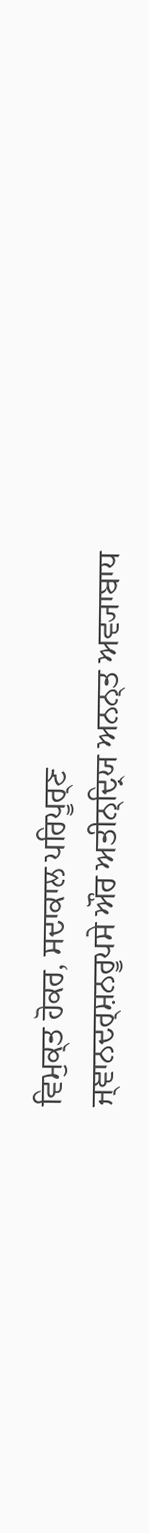ਵਿਮੁਕ੍ਤ ਹੋਕਰ, ਸਦਾਕਾਲ ਪਰਿਪੂਰ੍ਣ
ਜ੍ਞਾਨਦਰ੍ਸ਼ਨਰੂਪਸੇ ਔਰ ਅਤੀਨ੍ਦ੍ਰਿਯ ਅਨਨ੍ਤ ਅਵ੍ਯਾਬਾਧ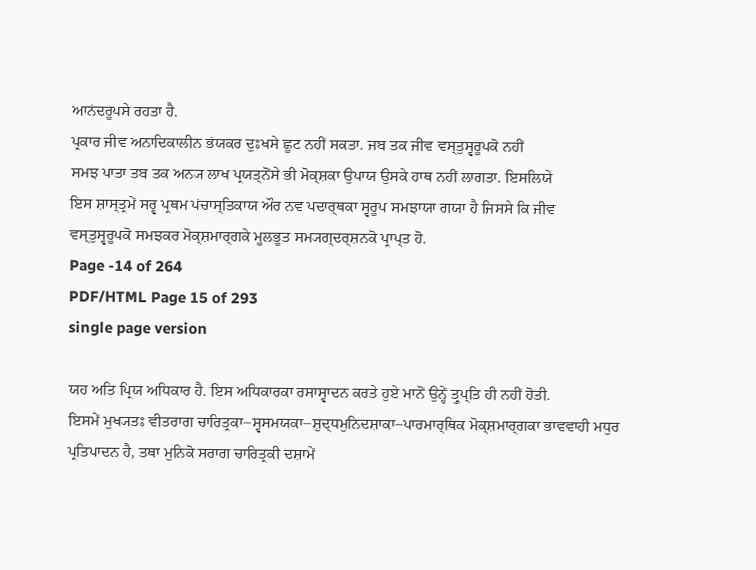ਆਨਂਦਰੂਪਸੇ ਰਹਤਾ ਹੈ.
ਪ੍ਰਕਾਰ ਜੀਵ ਅਨਾਦਿਕਾਲੀਨ ਭਂਯਕਰ ਦੁਃਖਸੇ ਛੂਟ ਨਹੀਂ ਸਕਤਾ. ਜਬ ਤਕ ਜੀਵ ਵਸ੍ਤੁਸ੍ਵਰੂਪਕੋ ਨਹੀਂ
ਸਮਝ ਪਾਤਾ ਤਬ ਤਕ ਅਨ੍ਯ ਲਾਖ ਪ੍ਰਯਤ੍ਨੋਂਸੇ ਭੀ ਮੋਕ੍ਸ਼ਕਾ ਉਪਾਯ ਉਸਕੇ ਹਾਥ ਨਹੀਂ ਲਾਗਤਾ. ਇਸਲਿਯੇ
ਇਸ ਸ਼ਾਸ੍ਤ੍ਰਮੇਂ ਸਰ੍ਵ ਪ੍ਰਥਮ ਪਂਚਾਸ੍ਤਿਕਾਯ ਔਰ ਨਵ ਪਦਾਰ੍ਥਕਾ ਸ੍ਵਰੂਪ ਸਮਝਾਯਾ ਗਯਾ ਹੈ ਜਿਸਸੇ ਕਿ ਜੀਵ
ਵਸ੍ਤੁਸ੍ਵਰੂਪਕੋ ਸਮਝਕਰ ਮੋਕ੍ਸ਼ਮਾਰ੍ਗਕੇ ਮੂਲਭੂਤ ਸਮ੍ਯਗ੍ਦਰ੍ਸ਼ਨਕੋ ਪ੍ਰਾਪ੍ਤ ਹੋ.
Page -14 of 264
PDF/HTML Page 15 of 293
single page version

ਯਹ ਅਤਿ ਪ੍ਰਿਯ ਅਧਿਕਾਰ ਹੈ. ਇਸ ਅਧਿਕਾਰਕਾ ਰਸਾਸ੍ਵਾਦਨ ਕਰਤੇ ਹੁਏ ਮਾਨੋਂ ਉਨ੍ਹੇਂ ਤ੍ਰੁਪ੍ਤਿ ਹੀ ਨਹੀਂ ਹੋਤੀ.
ਇਸਮੇਂ ਮੁਖ੍ਯਤਃ ਵੀਤਰਾਗ ਚਾਰਿਤ੍ਰਕਾ–ਸ੍ਵਸਮਯਕਾ–ਸ਼ੁਦ੍ਧਮੁਨਿਦਸ਼ਾਕਾ–ਪਾਰਮਾਰ੍ਥਿਕ ਮੋਕ੍ਸ਼ਮਾਰ੍ਗਕਾ ਭਾਵਵਾਹੀ ਮਧੁਰ
ਪ੍ਰਤਿਪਾਦਨ ਹੈ, ਤਥਾ ਮੁਨਿਕੋ ਸਰਾਗ ਚਾਰਿਤ੍ਰਕੀ ਦਸ਼ਾਮੇਂ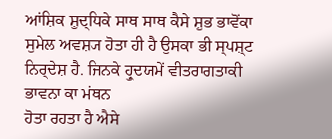ਆਂਸ਼ਿਕ ਸ਼ੁਦ੍ਧਿਕੇ ਸਾਥ ਸਾਥ ਕੈਸੇ ਸ਼ੁਭ ਭਾਵੋਂਕਾ
ਸੁਮੇਲ ਅਵਸ਼੍ਯ ਹੋਤਾ ਹੀ ਹੈ ਉਸਕਾ ਭੀ ਸ੍ਪਸ਼੍ਟ ਨਿਰ੍ਦੇਸ਼ ਹੈ. ਜਿਨਕੇ ਹ੍ਰੁਦਯਮੇਂ ਵੀਤਰਾਗਤਾਕੀ ਭਾਵਨਾ ਕਾ ਮਂਥਨ
ਹੋਤਾ ਰਹਤਾ ਹੈ ਐਸੇ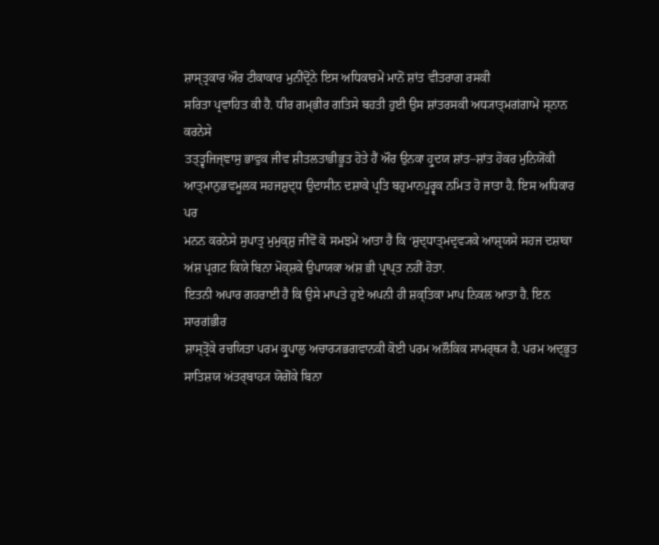ਸ਼ਾਸ੍ਤ੍ਰਕਾਰ ਔਰ ਟੀਕਾਕਾਰ ਮੁਨੀਂਦ੍ਰੋਂਨੇ ਇਸ ਅਧਿਕਾਰਮੇਂ ਮਾਨੋਂ ਸ਼ਾਂਤ ਵੀਤਰਾਗ ਰਸਕੀ
ਸਰਿਤਾ ਪ੍ਰਵਾਹਿਤ ਕੀ ਹੈ. ਧੀਰ ਗਮ੍ਭੀਰ ਗਤਿਸੇ ਬਹਤੀ ਹੁਈ ਉਸ ਸ਼ਾਂਤਰਸਕੀ ਅਧ੍ਯਾਤ੍ਮਗਂਗਾਮੇਂ ਸ੍ਨਾਨ ਕਰਨੇਸੇ
ਤਤ੍ਤ੍ਵਜਿਜ੍ਞਾਸੁ ਭਾਵੁਕ ਜੀਵ ਸ਼ੀਤਲਤਾਭੀਭੂਤ ਹੋਤੇ ਹੈਂ ਔਰ ਉਨਕਾ ਹ੍ਰੁਦਯ ਸ਼ਾਂਤ–ਸ਼ਾਂਤ ਹੋਕਰ ਮੁਨਿਯੋਂਕੀ
ਆਤ੍ਮਾਨੁਭਵਮੂਲਕ ਸਹਜਸ਼ੁਦ੍ਧ ਉਦਾਸੀਨ ਦਸ਼ਾਕੇ ਪ੍ਰਤਿ ਬਹੁਮਾਨਪੂਰ੍ਵਕ ਨਮਿਤ ਹੋ ਜਾਤਾ ਹੈ. ਇਸ ਅਧਿਕਾਰ ਪਰ
ਮਨਨ ਕਰਨੇਸੇ ਸੁਪਾਤ੍ਰ ਮੁਮੁਕ੍ਸ਼ੁ ਜੀਵੋਂ ਕੋ ਸਮਝਮੇਂ ਆਤਾ ਹੈ ਕਿ ‘ਸ਼ੁਦ੍ਧਾਤ੍ਮਦ੍ਰਵ੍ਯਕੇ ਆਸ਼੍ਰਯਸੇ ਸਹਜ ਦਸ਼ਾਕਾ
ਅਂਸ਼ ਪ੍ਰਗਟ ਕਿਯੇ ਬਿਨਾ ਮੋਕ੍ਸ਼ਕੇ ਉਪਾਯਕਾ ਅਂਸ਼ ਭੀ ਪ੍ਰਾਪ੍ਤ ਨਹੀਂ ਹੋਤਾ.
ਇਤਨੀ ਅਪਾਰ ਗਹਰਾਈ ਹੈ ਕਿ ਉਸੇ ਮਾਪਤੇ ਹੁਏ ਅਪਨੀ ਹੀ ਸ਼ਕ੍ਤਿਕਾ ਮਾਪ ਨਿਕਲ ਆਤਾ ਹੈ. ਇਨ ਸਾਰਗਂਭੀਰ
ਸ਼ਾਸ੍ਤ੍ਰੋਂਕੇ ਰਚਯਿਤਾ ਪਰਮ ਕ੍ਰੁਪਾਲੁ ਅਚਾਰ੍ਯਭਗਵਾਨਕੀ ਕੋਈ ਪਰਮ ਅਲੌਕਿਕ ਸਾਮਰ੍ਥ੍ਯ ਹੈ. ਪਰਮ ਅਦ੍ਭੂਤ
ਸਾਤਿਸ਼ਯ ਅਂਤਰ੍ਬਾਹ੍ਯ ਯੋਗੋਂਕੇ ਬਿਨਾ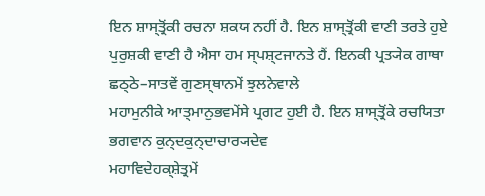ਇਨ ਸ਼ਾਸ੍ਤ੍ਰੋਂਕੀ ਰਚਨਾ ਸ਼ਕਯ ਨਹੀਂ ਹੈ. ਇਨ ਸ਼ਾਸ੍ਤ੍ਰੋਂਕੀ ਵਾਣੀ ਤਰਤੇ ਹੁਏ
ਪੁਰੁਸ਼ਕੀ ਵਾਣੀ ਹੈ ਐਸਾ ਹਮ ਸ੍ਪਸ਼੍ਟਜਾਨਤੇ ਹੈਂ. ਇਨਕੀ ਪ੍ਰਤ੍ਯੇਕ ਗਾਥਾ ਛਠ੍ਠੇ–ਸਾਤਵੇਂ ਗੁਣਸ੍ਥਾਨਮੇਂ ਝੁਲਨੇਵਾਲੇ
ਮਹਾਮੁਨੀਕੇ ਆਤ੍ਮਾਨੁਭਵਮੇਂਸੇ ਪ੍ਰਗਟ ਹੁਈ ਹੈ. ਇਨ ਸ਼ਾਸ੍ਤ੍ਰੋਂਕੇ ਰਚਯਿਤਾ ਭਗਵਾਨ ਕੁਨ੍ਦਕੁਨ੍ਦਾਚਾਰ੍ਯਦੇਵ
ਮਹਾਵਿਦੇਹਕ੍ਸ਼ੇਤ੍ਰਮੇਂ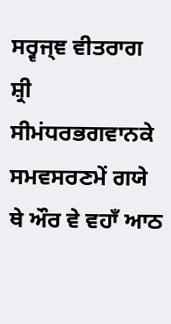ਸਰ੍ਵਜ੍ਞ ਵੀਤਰਾਗ ਸ਼੍ਰੀ ਸੀਮਂਧਰਭਗਵਾਨਕੇ ਸਮਵਸਰਣਮੇਂ ਗਯੇ ਥੇ ਔਰ ਵੇ ਵਹਾਁ ਆਠ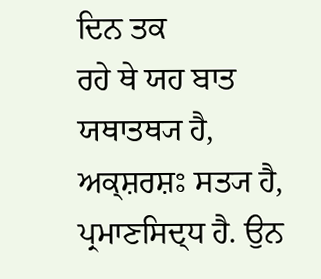ਦਿਨ ਤਕ
ਰਹੇ ਥੇ ਯਹ ਬਾਤ ਯਥਾਤਥ੍ਯ ਹੈ, ਅਕ੍ਸ਼ਰਸ਼ਃ ਸਤ੍ਯ ਹੈ, ਪ੍ਰਮਾਣਸਿਦ੍ਧ ਹੈ. ਉਨ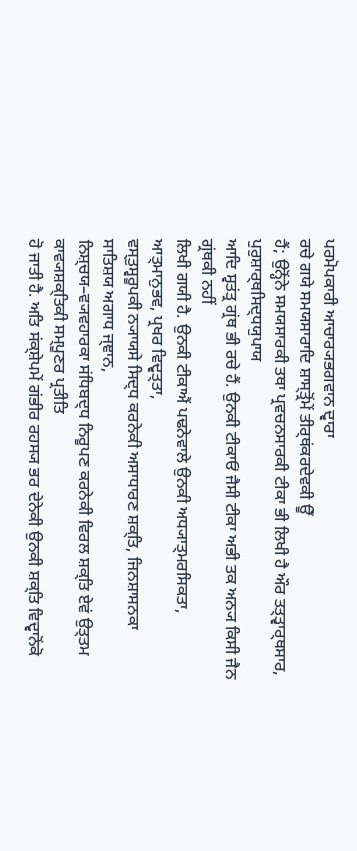ਪਰਮੋਪਕਾਰੀ ਆਚਾਰ੍ਯਭਗਵਾਨ ਦ੍ਵਾਰਾ
ਰਚੇ ਗਯੇ ਸਮਯਸਾਰਾਦਿ ਸ਼ਾਸ੍ਤ੍ਰੋਂਮੇਂ ਤੀਰ੍ਥਂਕਰਦੇਵਕੀ ਊਁ
ਹੈਂ; ਉਨ੍ਹੋਂਨੇ ਸਮਯਸਾਰਕੀ ਤਥਾ ਪ੍ਰਵਚਨਸਾਰਕੀ ਟੀਕਾ ਭੀ ਲਿਖੀ ਹੈ ਔਰ ਤਤ੍ਤ੍ਵਾਰ੍ਥਸਾਰ, ਪੁਰੁਸ਼ਾਰ੍ਥਸਿਦ੍ਧਯੁਪਾਯ
ਆਦਿ ਸ੍ਵਤਂਤ੍ਰ ਗ੍ਰਂਥ ਭੀ ਰਚੇ ਹੈਂ. ਉਨਕੀ ਟੀਕਾਓਂ ਜੈਸੀ ਟੀਕਾ ਅਭੀ ਤਕ ਅਨ੍ਯ ਕਿਸੀ ਜੈਨ ਗ੍ਰਂਥਕੀ ਨਹੀਂ
ਲਿਖੀ ਗਯੀ ਹੈ. ਉਨਕੀ ਟੀਕਾਐਂ ਪਢਨੇਵਾਲੇ ਉਨਕੀ ਅਧ੍ਯਾਤ੍ਮਰਸਿਕਤਾ, ਆਤ੍ਮਾਨੁਭਵ, ਪ੍ਰਖਰ ਵਿਦ੍ਵਤ੍ਤਾ,
ਵਸ੍ਤੁਸ੍ਵਰੂਪਕੀ ਨ੍ਯਾਯਸੇ ਸਿਦ੍ਧ ਕਰਨੇਕੀ ਅਸਾਧਾਰਣ ਸ਼ਕ੍ਤਿ, ਜਿਨਸ਼ਾਸਨਕਾ ਸਾਤਿਸ਼ਯ ਅਗਾਧ ਜ੍ਞਾਨ,
ਨਿਸ਼੍ਚਯ–ਵ੍ਯਵਹਾਰਕਾ ਸਂਧਿਬਦ੍ਧ ਨਿਰੂਪਣ ਕਰਨੇਕੀ ਵਿਰਲ ਸ਼ਕ੍ਤਿ ਏਵਂ ਉਤ੍ਤਮ ਕਾਵ੍ਯਸ਼ਕ੍ਤਿਕੀ ਸਮ੍ਪੂਣਰ ਪ੍ਰਤੀਤਿ
ਹੋ ਜਾਤੀ ਹੈ. ਅਤਿ ਸਂਕ੍ਸ਼ੇਪਮੇਂ ਗਂਭੀਰ ਰਹਸ੍ਯ ਭਰ ਦੇਨੇਕੀ ਉਨਕੀ ਸ਼ਕ੍ਤਿ ਵਿਦ੍ਵਾਨੋਂਕੋ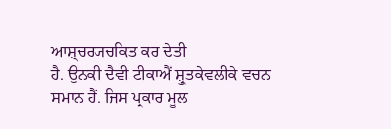ਆਸ਼੍ਚਰ੍ਯਚਕਿਤ ਕਰ ਦੇਤੀ
ਹੈ. ਉਨਕੀ ਦੈਵੀ ਟੀਕਾਐਂ ਸ਼੍ਰੁਤਕੇਵਲੀਕੇ ਵਚਨ ਸਮਾਨ ਹੈਂ. ਜਿਸ ਪ੍ਰਕਾਰ ਮੂਲ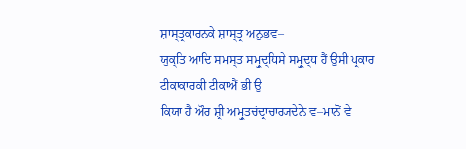ਸ਼ਾਸ੍ਤ੍ਰਕਾਰਨਕੇ ਸ਼ਾਸ੍ਤ੍ਰ ਅਨੁਭਵ–
ਯੁਕ੍ਤਿ ਆਦਿ ਸਮਸ੍ਤ ਸਮ੍ਰੁਦ੍ਧਿਸੇ ਸਮ੍ਰੁਦ੍ਧ ਹੈਂ ਉਸੀ ਪ੍ਰਕਾਰ ਟੀਕਾਕਾਰਕੀ ਟੀਕਾਐਂ ਭੀ ਉ
ਕਿਯਾ ਹੈ ਔਰ ਸ਼੍ਰੀ ਅਮ੍ਰੁਤਚਂਦ੍ਰਾਚਾਰ੍ਯਦੇਨੇ ਵ–ਮਾਨੋਂ ਵੇ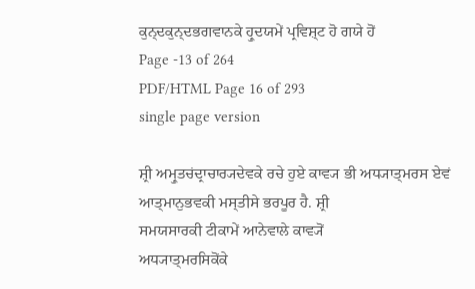ਕੁਨ੍ਦਕੁਨ੍ਦਭਗਵਾਨਕੇ ਹ੍ਰੁਦਯਮੇਂ ਪ੍ਰਵਿਸ਼੍ਟ ਹੋ ਗਯੇ ਹੋਂ
Page -13 of 264
PDF/HTML Page 16 of 293
single page version

ਸ਼੍ਰੀ ਅਮ੍ਰੁਤਚਂਦ੍ਰਾਚਾਰ੍ਯਦੇਵਕੇ ਰਚੇ ਹੁਏ ਕਾਵ੍ਯ ਭੀ ਅਧ੍ਯਾਤ੍ਮਰਸ ਏਵਂ ਆਤ੍ਮਾਨੁਭਵਕੀ ਮਸ੍ਤੀਸੇ ਭਰਪੂਰ ਹੈ. ਸ਼੍ਰੀ
ਸਮਯਸਾਰਕੀ ਟੀਕਾਮੇਂ ਆਨੇਵਾਲੇ ਕਾਵ੍ਯੋਂ
ਅਧ੍ਯਾਤ੍ਮਰਸਿਕੋਂਕੇ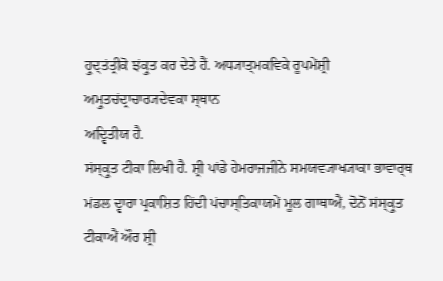ਹ੍ਰੁਦ੍ਤਂਤ੍ਰੀਕੋ ਝਂਕ੍ਰੁਤ ਕਰ ਦੇਤੇ ਹੈਂ. ਅਧ੍ਯਾਤ੍ਮਕਵਿਕੇ ਰੂਪਮੇਂਸ਼੍ਰੀ ਅਮ੍ਰੁਤਚਂਦ੍ਰਾਚਾਰ੍ਯਦੇਵਕਾ ਸ੍ਥਾਨ
ਅਦ੍ਵਿਤੀਯ ਹੈ.
ਸਂਸ੍ਕ੍ਰੁਤ ਟੀਕਾ ਲਿਖੀ ਹੈ. ਸ਼੍ਰੀ ਪਾਂਡੇ ਹੇਮਰਾਜਜੀਨੇ ਸਮਯਵ੍ਯਾਖ੍ਯਾਕਾ ਭਾਵਾਰ੍ਥ
ਮਂਡਲ ਦ੍ਵਾਰਾ ਪ੍ਰਕਾਸ਼ਿਤ ਹਿਂਦੀ ਪਂਚਾਸ੍ਤਿਕਾਯਮੇਂ ਮੂਲ ਗਾਥਾਐਂ, ਦੋਨੋਂ ਸਂਸ੍ਕ੍ਰੁਤ ਟੀਕਾਐਂ ਔਰ ਸ਼੍ਰੀ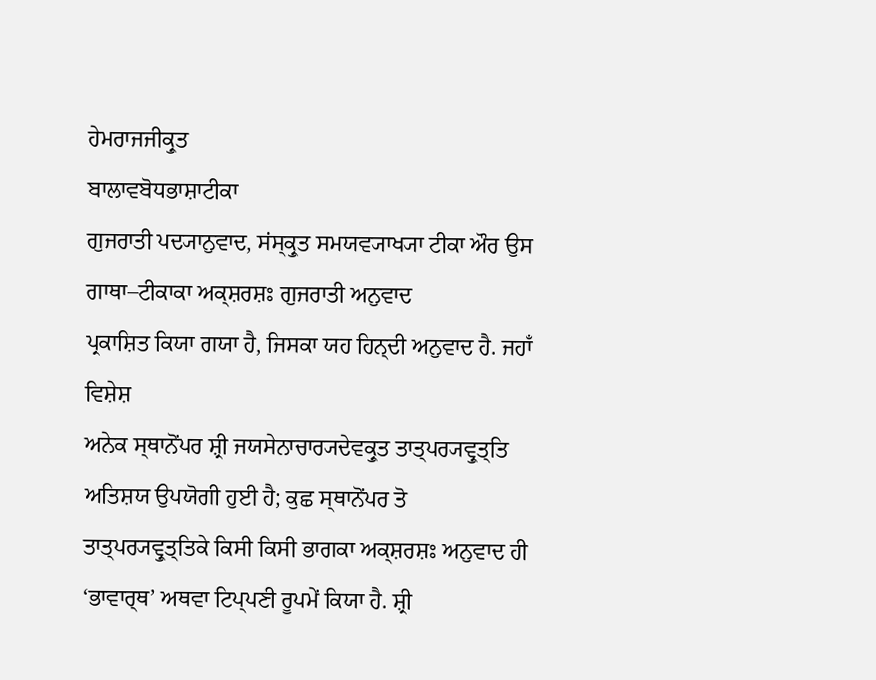ਹੇਮਰਾਜਜੀਕ੍ਰੁਤ
ਬਾਲਾਵਬੋਧਭਾਸ਼ਾਟੀਕਾ
ਗੁਜਰਾਤੀ ਪਦ੍ਯਾਨੁਵਾਦ, ਸਂਸ੍ਕ੍ਰੁਤ ਸਮਯਵ੍ਯਾਖ੍ਯਾ ਟੀਕਾ ਔਰ ਉਸ ਗਾਥਾ–ਟੀਕਾਕਾ ਅਕ੍ਸ਼ਰਸ਼ਃ ਗੁਜਰਾਤੀ ਅਨੁਵਾਦ
ਪ੍ਰਕਾਸ਼ਿਤ ਕਿਯਾ ਗਯਾ ਹੈ, ਜਿਸਕਾ ਯਹ ਹਿਨ੍ਦੀ ਅਨੁਵਾਦ ਹੈ. ਜਹਾਁ ਵਿਸ਼ੇਸ਼
ਅਨੇਕ ਸ੍ਥਾਨੋਂਪਰ ਸ਼੍ਰੀ ਜਯਸੇਨਾਚਾਰ੍ਯਦੇਵਕ੍ਰੁਤ ਤਾਤ੍ਪਰ੍ਯਵ੍ਰੁਤ੍ਤਿ ਅਤਿਸ਼ਯ ਉਪਯੋਗੀ ਹੁਈ ਹੈ; ਕੁਛ ਸ੍ਥਾਨੋਂਪਰ ਤੋ
ਤਾਤ੍ਪਰ੍ਯਵ੍ਰੁਤ੍ਤਿਕੇ ਕਿਸੀ ਕਿਸੀ ਭਾਗਕਾ ਅਕ੍ਸ਼ਰਸ਼ਃ ਅਨੁਵਾਦ ਹੀ ‘ਭਾਵਾਰ੍ਥ’ ਅਥਵਾ ਟਿਪ੍ਪਣੀ ਰੂਪਮੇਂ ਕਿਯਾ ਹੈ. ਸ਼੍ਰੀ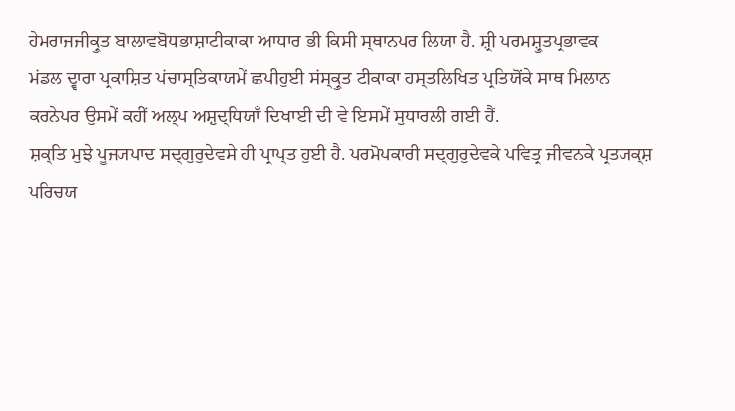ਹੇਮਰਾਜਜੀਕ੍ਰੁਤ ਬਾਲਾਵਬੋਧਭਾਸ਼ਾਟੀਕਾਕਾ ਆਧਾਰ ਭੀ ਕਿਸੀ ਸ੍ਥਾਨਪਰ ਲਿਯਾ ਹੈ. ਸ਼੍ਰੀ ਪਰਮਸ਼੍ਰੁਤਪ੍ਰਭਾਵਕ
ਮਂਡਲ ਦ੍ਵਾਰਾ ਪ੍ਰਕਾਸ਼ਿਤ ਪਂਚਾਸ੍ਤਿਕਾਯਮੇਂ ਛਪੀਹੁਈ ਸਂਸ੍ਕ੍ਰੁਤ ਟੀਕਾਕਾ ਹਸ੍ਤਲਿਖਿਤ ਪ੍ਰਤਿਯੋਂਕੇ ਸਾਥ ਮਿਲਾਨ
ਕਰਨੇਪਰ ਉਸਮੇਂ ਕਹੀਂ ਅਲ੍ਪ ਅਸ਼ੁਦ੍ਧਿਯਾਁ ਦਿਖਾਈ ਦੀ ਵੇ ਇਸਮੇਂ ਸੁਧਾਰਲੀ ਗਈ ਹੈਂ.
ਸ਼ਕ੍ਤਿ ਮੁਝੇ ਪੂਜ੍ਯਪਾਦ ਸਦ੍ਗੁਰੁਦੇਵਸੇ ਹੀ ਪ੍ਰਾਪ੍ਤ ਹੁਈ ਹੈ. ਪਰਮੋਪਕਾਰੀ ਸਦ੍ਗੁਰੁਦੇਵਕੇ ਪਵਿਤ੍ਰ ਜੀਵਨਕੇ ਪ੍ਰਤ੍ਯਕ੍ਸ਼
ਪਰਿਚਯ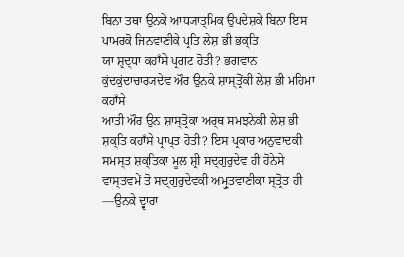ਬਿਨਾ ਤਥਾ ਉਨਕੇ ਆਧ੍ਯਾਤ੍ਮਿਕ ਉਪਦੇਸ਼ਕੇ ਬਿਨਾ ਇਸ ਪਾਮਰਕੋ ਜਿਨਵਾਣੀਕੇ ਪ੍ਰਤਿ ਲੇਸ਼ ਭੀ ਭਕ੍ਤਿ
ਯਾ ਸ਼੍ਰਦ੍ਧਾ ਕਹਾਁਸੇ ਪ੍ਰਗਟ ਹੋਤੀ? ਭਗਵਾਨ ਕੁਂਦਕੁਂਦਾਚਾਰ੍ਯਦੇਵ ਔਰ ਉਨਕੇ ਸ਼ਾਸ੍ਤ੍ਰੋਂਕੀ ਲੇਸ਼ ਭੀ ਮਹਿਮਾ ਕਹਾਁਸੇ
ਆਤੀ ਔਰ ਉਨ ਸ਼ਾਸ੍ਤ੍ਰੋਕਾ ਅਰ੍ਥ ਸਮਝਨੇਕੀ ਲੇਸ਼ ਭੀ ਸ਼ਕ੍ਤਿ ਕਹਾਁਸੇ ਪ੍ਰਾਪ੍ਤ ਹੋਤੀ? ਇਸ ਪ੍ਰਕਾਰ ਅਨੁਵਾਦਕੀ
ਸਮਸ੍ਤ ਸ਼ਕ੍ਤਿਕਾ ਮੂਲ ਸ਼੍ਰੀ ਸਦ੍ਗੁਰੁਦੇਵ ਹੀ ਹੋਨੇਸੇ ਵਾਸ੍ਤਵਮੇਂ ਤੋ ਸਦ੍ਗੁਰੁਦੇਵਕੀ ਅਮ੍ਰੁਤਵਾਣੀਕਾ ਸ੍ਤ੍ਰੋਤ ਹੀ
––ਉਨਕੇ ਦ੍ਵਾਰਾ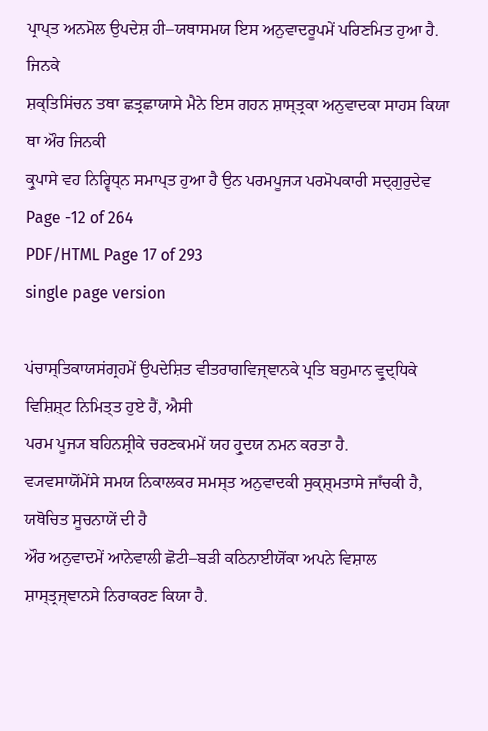ਪ੍ਰਾਪ੍ਤ ਅਨਮੋਲ ਉਪਦੇਸ਼ ਹੀ–ਯਥਾਸਮਯ ਇਸ ਅਨੁਵਾਦਰੂਪਮੇਂ ਪਰਿਣਮਿਤ ਹੁਆ ਹੈ. ਜਿਨਕੇ
ਸ਼ਕ੍ਤਿਸਿਂਚਨ ਤਥਾ ਛਤ੍ਰਛਾਯਾਸੇ ਮੈਨੇ ਇਸ ਗਹਨ ਸ਼ਾਸ੍ਤ੍ਰਕਾ ਅਨੁਵਾਦਕਾ ਸਾਹਸ ਕਿਯਾ ਥਾ ਔਰ ਜਿਨਕੀ
ਕ੍ਰੁਪਾਸੇ ਵਹ ਨਿਰ੍ਵਿਧ੍ਨ ਸਮਾਪ੍ਤ ਹੁਆ ਹੈ ਉਨ ਪਰਮਪੂਜ੍ਯ ਪਰਮੋਪਕਾਰੀ ਸਦ੍ਗੁਰੁਦੇਵ
Page -12 of 264
PDF/HTML Page 17 of 293
single page version

ਪਂਚਾਸ੍ਤਿਕਾਯਸਂਗ੍ਰਹਮੇਂ ਉਪਦੇਸ਼ਿਤ ਵੀਤਰਾਗਵਿਜ੍ਞਾਨਕੇ ਪ੍ਰਤਿ ਬਹੁਮਾਨ ਵ੍ਰੁਦ੍ਧਿਕੇ ਵਿਸ਼ਿਸ਼੍ਟ ਨਿਮਿਤ੍ਤ ਹੁਏ ਹੈਂ, ਐਸੀ
ਪਰਮ ਪੂਜ੍ਯ ਬਹਿਨਸ਼੍ਰੀਕੇ ਚਰਣਕਮਮੇਂ ਯਹ ਹ੍ਰੁਦਯ ਨਮਨ ਕਰਤਾ ਹੈ.
ਵ੍ਯਵਸਾਯੋਂਮੇਂਸੇ ਸਮਯ ਨਿਕਾਲਕਰ ਸਮਸ੍ਤ ਅਨੁਵਾਦਕੀ ਸੁਕ੍ਸ਼੍ਮਤਾਸੇ ਜਾਁਚਕੀ ਹੈ, ਯਥੋਚਿਤ ਸੂਚਨਾਯੇਂ ਦੀ ਹੈ
ਔਰ ਅਨੁਵਾਦਮੇਂ ਆਨੇਵਾਲੀ ਛੋਟੀ–ਬੜੀ ਕਠਿਨਾਈਯੋਂਕਾ ਅਪਨੇ ਵਿਸ਼ਾਲ ਸ਼ਾਸ੍ਤ੍ਰਜ੍ਞਾਨਸੇ ਨਿਰਾਕਰਣ ਕਿਯਾ ਹੈ.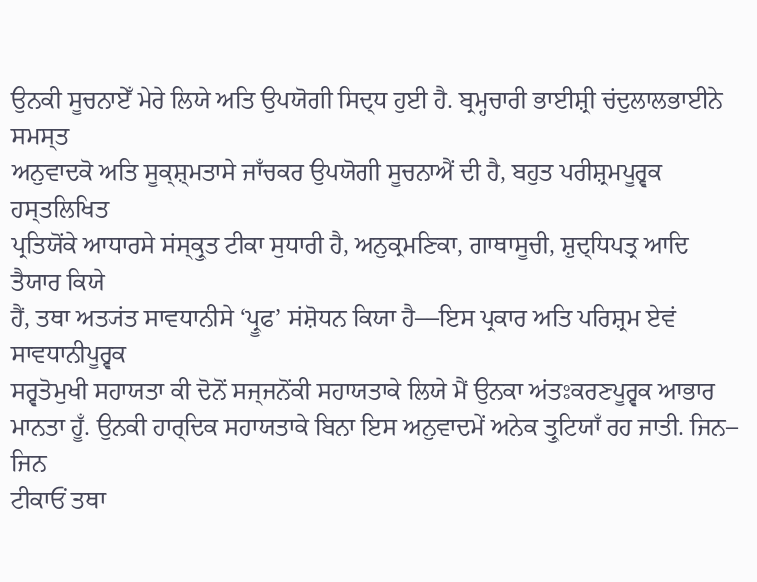ਉਨਕੀ ਸੂਚਨਾਏਁ ਮੇਰੇ ਲਿਯੇ ਅਤਿ ਉਪਯੋਗੀ ਸਿਦ੍ਧ ਹੁਈ ਹੈ. ਬ੍ਰਮ੍ਹਚਾਰੀ ਭਾਈਸ਼੍ਰੀ ਚਂਦੁਲਾਲਭਾਈਨੇ ਸਮਸ੍ਤ
ਅਨੁਵਾਦਕੋ ਅਤਿ ਸੂਕ੍ਸ਼੍ਮਤਾਸੇ ਜਾਁਚਕਰ ਉਪਯੋਗੀ ਸੂਚਨਾਐਂ ਦੀ ਹੈ, ਬਹੁਤ ਪਰੀਸ਼੍ਰਮਪੂਰ੍ਵਕ ਹਸ੍ਤਲਿਖਿਤ
ਪ੍ਰਤਿਯੋਂਕੇ ਆਧਾਰਸੇ ਸਂਸ੍ਕ੍ਰੁਤ ਟੀਕਾ ਸੁਧਾਰੀ ਹੈ, ਅਨੁਕ੍ਰਮਣਿਕਾ, ਗਾਥਾਸੂਚੀ, ਸ਼ੁਦ੍ਧਿਪਤ੍ਰ ਆਦਿ ਤੈਯਾਰ ਕਿਯੇ
ਹੈਂ, ਤਥਾ ਅਤ੍ਯਂਤ ਸਾਵਧਾਨੀਸੇ ‘ਪ੍ਰੂਫ’ ਸਂਸ਼ੋਧਨ ਕਿਯਾ ਹੈ––ਇਸ ਪ੍ਰਕਾਰ ਅਤਿ ਪਰਿਸ਼੍ਰਮ ਏਵਂ ਸਾਵਧਾਨੀਪੂਰ੍ਵਕ
ਸਰ੍ਵਤੋਮੁਖੀ ਸਹਾਯਤਾ ਕੀ ਦੋਨੋਂ ਸਜ੍ਜਨੋਂਕੀ ਸਹਾਯਤਾਕੇ ਲਿਯੇ ਮੈਂ ਉਨਕਾ ਅਂਤਃਕਰਣਪੂਰ੍ਵਕ ਆਭਾਰ
ਮਾਨਤਾ ਹੂਁ. ਉਨਕੀ ਹਾਰ੍ਦਿਕ ਸਹਾਯਤਾਕੇ ਬਿਨਾ ਇਸ ਅਨੁਵਾਦਮੇਂ ਅਨੇਕ ਤ੍ਰੁਟਿਯਾਁ ਰਹ ਜਾਤੀ. ਜਿਨ– ਜਿਨ
ਟੀਕਾਓਂ ਤਥਾ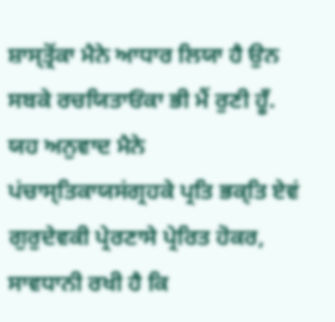ਸ਼ਾਸ੍ਤ੍ਰੋਂਕਾ ਮੈਨੇ ਆਧਾਰ ਲਿਯਾ ਹੈ ਉਨ ਸਬਕੇ ਰਚਯਿਤਾਓਂਕਾ ਭੀ ਮੈਂ ਰੁਣੀ ਹੂਁ.
ਯਹ ਅਨੁਵਾਦ ਮੈਨੇ ਪਂਚਾਸ੍ਤਿਕਾਯਸਂਗ੍ਰਹਕੇ ਪ੍ਰਤਿ ਭਕ੍ਤਿ ਏਵਂ ਗੁਰੁਦੇਵਕੀ ਪ੍ਰੇਰਣਾਸੇ ਪ੍ਰੇਰਿਤ ਹੋਕਰ,
ਸਾਵਧਾਨੀ ਰਖੀ ਹੈ ਕਿ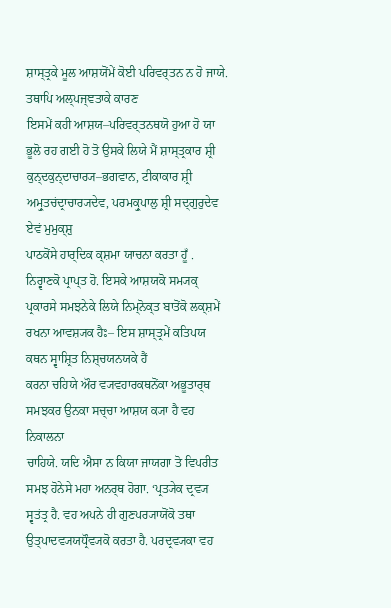ਸ਼ਾਸ੍ਤ੍ਰਕੇ ਮੂਲ ਆਸ਼ਯੋਂਮੇਂ ਕੋਈ ਪਰਿਵਰ੍ਤਨ ਨ ਹੋ ਜਾਯੇ. ਤਥਾਪਿ ਅਲ੍ਪਜ੍ਞਤਾਕੇ ਕਾਰਣ
ਇਸਮੇਂ ਕਹੀ ਆਸ਼ਯ–ਪਰਿਵਰ੍ਤਨਥਯੋ ਹੁਆ ਹੋ ਯਾ ਭੂਲੋ ਰਹ ਗਈ ਹੋ ਤੋ ਉਸਕੇ ਲਿਯੇ ਮੈਂ ਸ਼ਾਸ੍ਤ੍ਰਕਾਰ ਸ਼੍ਰੀ
ਕੁਨ੍ਦਕੁਨ੍ਦਾਚਾਰ੍ਯ–ਭਗਵਾਨ, ਟੀਕਾਕਾਰ ਸ਼੍ਰੀ ਅਮ੍ਰੁਤਚਂਦ੍ਰਾਚਾਰ੍ਯਦੇਵ, ਪਰਮਕ੍ਰੁਪਾਲੁ ਸ਼੍ਰੀ ਸਦ੍ਗੁਰੁਦੇਵ ਏਵਂ ਮੁਮੁਕ੍ਸ਼ੁ
ਪਾਠਕੋਂਸੇ ਹਾਰ੍ਦਿਕ ਕ੍ਸ਼ਮਾ ਯਾਚਨਾ ਕਰਤਾ ਹੂਁ .
ਨਿਰ੍ਵਾਣਕੋ ਪ੍ਰਾਪ੍ਤ ਹੋ. ਇਸਕੇ ਆਸ਼ਯਕੋ ਸਮ੍ਯਕ੍ ਪ੍ਰਕਾਰਸੇ ਸਮਝਨੇਕੇ ਲਿਯੇ ਨਿਮ੍ਨੋਕ੍ਤ ਬਾਤੋਂਕੋ ਲਕ੍ਸ਼ਮੇਂ
ਰਖਨਾ ਆਵਸ਼੍ਯਕ ਹੈਃ– ਇਸ ਸ਼ਾਸ੍ਤ੍ਰਮੇਂ ਕਤਿਪਯ ਕਥਨ ਸ੍ਵਾਸ਼੍ਰਿਤ ਨਿਸ਼੍ਚਯਨਯਕੇ ਹੈਂ
ਕਰਨਾ ਚਹਿਯੇ ਔਰ ਵ੍ਯਵਹਾਰਕਥਨੋਂਕਾ ਅਭੂਤਾਰ੍ਥ ਸਮਝਕਰ ਉਨਕਾ ਸਚ੍ਚਾ ਆਸ਼ਯ ਕ੍ਯਾ ਹੈ ਵਹ ਨਿਕਾਲਨਾ
ਚਾਹਿਯੇ. ਯਦਿ ਐਸਾ ਨ ਕਿਯਾ ਜਾਯਗਾ ਤੋ ਵਿਪਰੀਤ ਸਮਝ ਹੋਨੇਸੇ ਮਹਾ ਅਨਰ੍ਥ ਹੋਗਾ. ‘ਪ੍ਰਤ੍ਯੇਕ ਦ੍ਰਵ੍ਯ
ਸ੍ਵਤਂਤ੍ਰ ਹੈ. ਵਹ ਅਪਨੇ ਹੀ ਗੁਣਪਰ੍ਯਾਯੋਂਕੋ ਤਥਾ ਉਤ੍ਪਾਦਵ੍ਯਯਧ੍ਰੌਵ੍ਯਕੋ ਕਰਤਾ ਹੈ. ਪਰਦ੍ਰਵ੍ਯਕਾ ਵਹ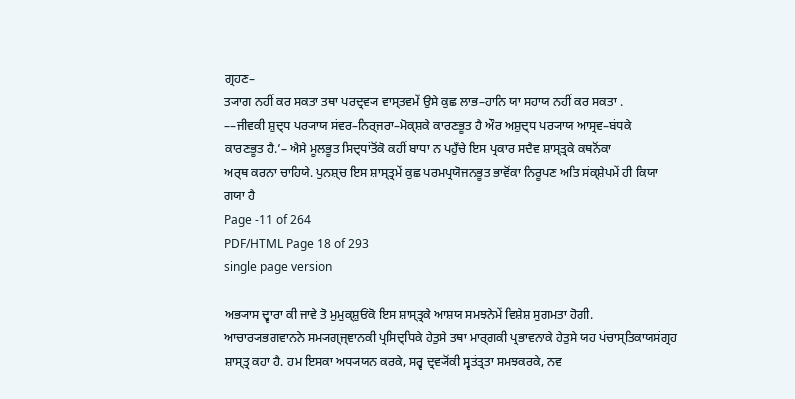ਗ੍ਰਹਣ–
ਤ੍ਯਾਗ ਨਹੀਂ ਕਰ ਸਕਤਾ ਤਥਾ ਪਰਦ੍ਰਵ੍ਯ ਵਾਸ੍ਤਵਮੇਂ ਉਸੇ ਕੁਛ ਲਾਭ–ਹਾਨਿ ਯਾ ਸਹਾਯ ਨਹੀਂ ਕਰ ਸਕਤਾ .
––ਜੀਵਕੀ ਸ਼ੁਦ੍ਧ ਪਰ੍ਯਾਯ ਸਂਵਰ–ਨਿਰ੍ਜਰਾ–ਮੋਕ੍ਸ਼ਕੇ ਕਾਰਣਭੂਤ ਹੈ ਔਰ ਅਸ਼ੁਦ੍ਧ ਪਰ੍ਯਾਯ ਆਸ੍ਰਵ–ਬਂਧਕੇ
ਕਾਰਣਭੂਤ ਹੈ.’– ਐਸੇ ਮੂਲਭੂਤ ਸਿਦ੍ਧਾਂਤੋਂਕੋ ਕਹੀਂ ਬਾਧਾ ਨ ਪਹੁਁਚੇ ਇਸ ਪ੍ਰਕਾਰ ਸਦੈਵ ਸ਼ਾਸ੍ਤ੍ਰਕੇ ਕਥਨੋਂਕਾ
ਅਰ੍ਥ ਕਰਨਾ ਚਾਹਿਯੇ. ਪੁਨਸ਼੍ਚ ਇਸ ਸ਼ਾਸ੍ਤ੍ਰਮੇਂ ਕੁਛ ਪਰਮਪ੍ਰਯੋਜਨਭੂਤ ਭਾਵੋਂਕਾ ਨਿਰੂਪਣ ਅਤਿ ਸਂਕ੍ਸ਼ੇਪਮੇਂ ਹੀ ਕਿਯਾ
ਗਯਾ ਹੈ
Page -11 of 264
PDF/HTML Page 18 of 293
single page version

ਅਭ੍ਯਾਸ ਦ੍ਵਾਰਾ ਕੀ ਜਾਵੇ ਤੋ ਮੁਮੁਕ੍ਸ਼ੁਓਂਕੋ ਇਸ ਸ਼ਾਸ੍ਤ੍ਰਕੇ ਆਸ਼ਯ ਸਮਝਨੇਮੇਂ ਵਿਸ਼ੇਸ਼ ਸੁਗਮਤਾ ਹੋਗੀ.
ਆਚਾਰ੍ਯਭਗਵਾਨਨੇ ਸਮ੍ਯਗ੍ਜ੍ਞਾਨਕੀ ਪ੍ਰਸਿਦ੍ਧਿਕੇ ਹੇਤੁਸੇ ਤਥਾ ਮਾਰ੍ਗਕੀ ਪ੍ਰਭਾਵਨਾਕੇ ਹੇਤੁਸੇ ਯਹ ਪਂਚਾਸ੍ਤਿਕਾਯਸਂਗ੍ਰਹ
ਸ਼ਾਸ੍ਤ੍ਰ ਕਹਾ ਹੈ. ਹਮ ਇਸਕਾ ਅਧ੍ਯਯਨ ਕਰਕੇ, ਸਰ੍ਵ ਦ੍ਰਵ੍ਯੋਂਕੀ ਸ੍ਵਤਂਤ੍ਰਤਾ ਸਮਝਕਰਕੇ, ਨਵ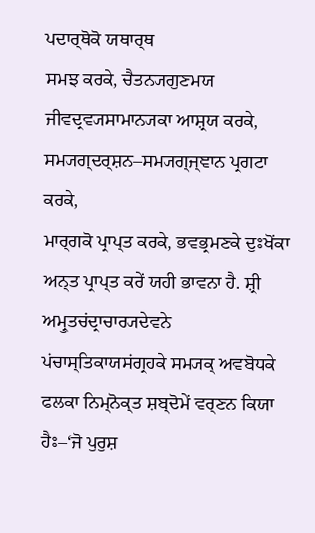ਪਦਾਰ੍ਥੋਕੋ ਯਥਾਰ੍ਥ
ਸਮਝ ਕਰਕੇ, ਚੈਤਨ੍ਯਗੁਣਮਯ ਜੀਵਦ੍ਰਵ੍ਯਸਾਮਾਨ੍ਯਕਾ ਆਸ਼੍ਰਯ ਕਰਕੇ, ਸਮ੍ਯਗ੍ਦਰ੍ਸ਼ਨ–ਸਮ੍ਯਗ੍ਜ੍ਞਾਨ ਪ੍ਰਗਟਾ ਕਰਕੇ,
ਮਾਰ੍ਗਕੋ ਪ੍ਰਾਪ੍ਤ ਕਰਕੇ, ਭਵਭ੍ਰਮਣਕੇ ਦੁਃਖੋਂਕਾ ਅਨ੍ਤ ਪ੍ਰਾਪ੍ਤ ਕਰੇਂ ਯਹੀ ਭਾਵਨਾ ਹੈ. ਸ਼੍ਰੀ ਅਮ੍ਰੁਤਚਂਦ੍ਰਾਚਾਰ੍ਯਦੇਵਨੇ
ਪਂਚਾਸ੍ਤਿਕਾਯਸਂਗ੍ਰਹਕੇ ਸਮ੍ਯਕ੍ ਅਵਬੋਧਕੇ ਫਲਕਾ ਨਿਮ੍ਨੋਕ੍ਤ ਸ਼ਬ੍ਦੋਮੇਂ ਵਰ੍ਣਨ ਕਿਯਾ ਹੈਃ–‘ਜੋ ਪੁਰੁਸ਼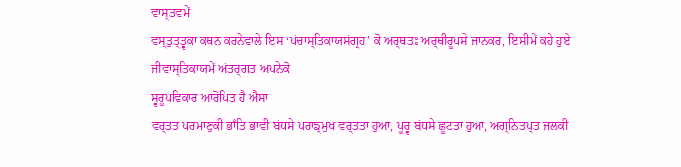ਵਾਸ੍ਤਵਮੇਂ
ਵਸ੍ਤੁਤ੍ਤ੍ਵਕਾ ਕਥਨ ਕਰਨੇਵਾਲੇ ਇਸ ‘ਪਂਚਾਸ੍ਤਿਕਾਯਸਂਗ੍ਰਹ’ ਕੋ ਅਰ੍ਥਤਃ ਅਰ੍ਥੀਰੂਪਸੇ ਜਾਨਕਰ, ਇਸੀਮੇਂ ਕਹੇ ਹੁਏ
ਜੀਵਾਸ੍ਤਿਕਾਯਮੇਂ ਅਂਤਰ੍ਗਤ ਅਪਨੇਕੋ
ਸ੍ਵਰੂਪਵਿਕਾਰ ਆਰੋਪਿਤ ਹੈ ਐਸਾ
ਵਰ੍ਤਤ ਪਰਮਾਣੁਕੀ ਭਾਁਤਿ ਭਾਵੀ ਬਂਧਸੇ ਪਰਾਙ੍ਮੁਖ ਵਰ੍ਤਤਾ ਹੁਆ, ਪੂਰ੍ਵ ਬਂਧਸੇ ਛੂਟਤਾ ਹੁਆ, ਅਗ੍ਨਿਤਪ੍ਤ ਜਲਕੀ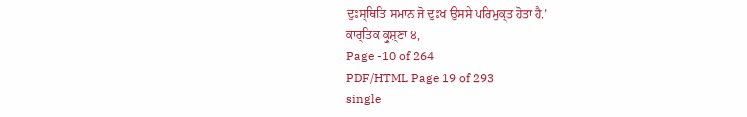ਦੁਃਸ੍ਥਿਤਿ ਸਮਾਨ ਜੋ ਦੁਃਖ ਉਸਸੇ ਪਰਿਮੁਕ੍ਤ ਹੋਤਾ ਹੈ.’
ਕਾਰ੍ਤਿਕ ਕ੍ਰੁਸ਼੍ਣਾ ੪,
Page -10 of 264
PDF/HTML Page 19 of 293
single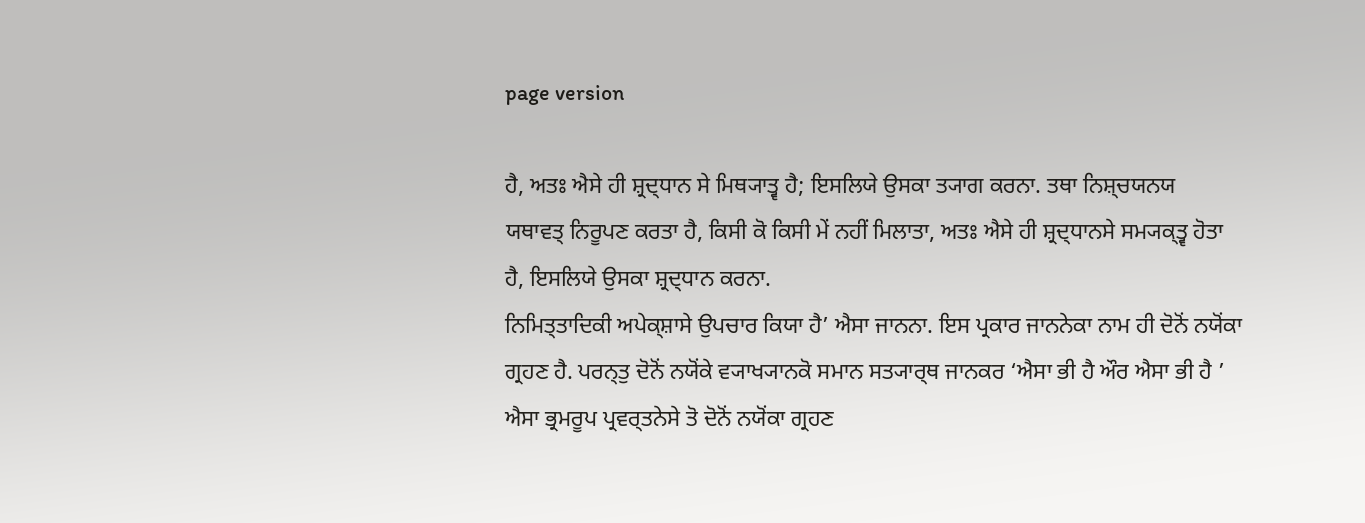page version

ਹੈ, ਅਤਃ ਐਸੇ ਹੀ ਸ਼੍ਰਦ੍ਧਾਨ ਸੇ ਮਿਥ੍ਯਾਤ੍ਵ ਹੈ; ਇਸਲਿਯੇ ਉਸਕਾ ਤ੍ਯਾਗ ਕਰਨਾ. ਤਥਾ ਨਿਸ਼੍ਚਯਨਯ
ਯਥਾਵਤ੍ ਨਿਰੂਪਣ ਕਰਤਾ ਹੈ, ਕਿਸੀ ਕੋ ਕਿਸੀ ਮੇਂ ਨਹੀਂ ਮਿਲਾਤਾ, ਅਤਃ ਐਸੇ ਹੀ ਸ਼੍ਰਦ੍ਧਾਨਸੇ ਸਮ੍ਯਕ੍ਤ੍ਵ ਹੋਤਾ
ਹੈ, ਇਸਲਿਯੇ ਉਸਕਾ ਸ਼੍ਰਦ੍ਧਾਨ ਕਰਨਾ.
ਨਿਮਿਤ੍ਤਾਦਿਕੀ ਅਪੇਕ੍ਸ਼ਾਸੇ ਉਪਚਾਰ ਕਿਯਾ ਹੈ’ ਐਸਾ ਜਾਨਨਾ. ਇਸ ਪ੍ਰਕਾਰ ਜਾਨਨੇਕਾ ਨਾਮ ਹੀ ਦੋਨੋਂ ਨਯੋਂਕਾ
ਗ੍ਰਹਣ ਹੈ. ਪਰਨ੍ਤੁ ਦੋਨੋਂ ਨਯੋਂਕੇ ਵ੍ਯਾਖ੍ਯਾਨਕੋ ਸਮਾਨ ਸਤ੍ਯਾਰ੍ਥ ਜਾਨਕਰ ‘ਐਸਾ ਭੀ ਹੈ ਔਰ ਐਸਾ ਭੀ ਹੈ ’
ਐਸਾ ਭ੍ਰਮਰੂਪ ਪ੍ਰਵਰ੍ਤਨੇਸੇ ਤੋ ਦੋਨੋਂ ਨਯੋਂਕਾ ਗ੍ਰਹਣ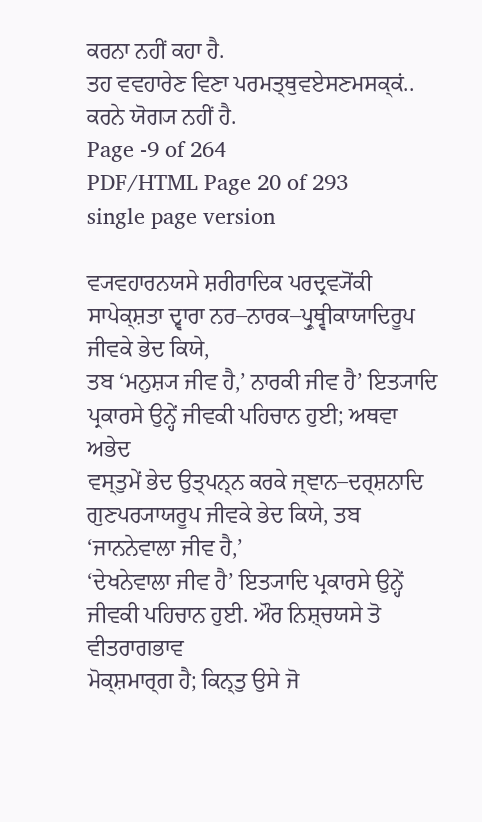ਕਰਨਾ ਨਹੀਂ ਕਹਾ ਹੈ.
ਤਹ ਵਵਹਾਰੇਣ ਵਿਣਾ ਪਰਮਤ੍ਥੁਵਏਸਣਮਸਕ੍ਕਂ..
ਕਰਨੇ ਯੋਗ੍ਯ ਨਹੀਂ ਹੈ.
Page -9 of 264
PDF/HTML Page 20 of 293
single page version

ਵ੍ਯਵਹਾਰਨਯਸੇ ਸ਼ਰੀਰਾਦਿਕ ਪਰਦ੍ਰਵ੍ਯੋਂਕੀ ਸਾਪੇਕ੍ਸ਼ਤਾ ਦ੍ਵਾਰਾ ਨਰ–ਨਾਰਕ–ਪ੍ਰੁਥ੍ਵੀਕਾਯਾਦਿਰੂਪ ਜੀਵਕੇ ਭੇਦ ਕਿਯੇ,
ਤਬ ‘ਮਨੁਸ਼੍ਯ ਜੀਵ ਹੈ,’ ਨਾਰਕੀ ਜੀਵ ਹੈ’ ਇਤ੍ਯਾਦਿ ਪ੍ਰਕਾਰਸੇ ਉਨ੍ਹੇਂ ਜੀਵਕੀ ਪਹਿਚਾਨ ਹੁਈ; ਅਥਵਾ ਅਭੇਦ
ਵਸ੍ਤੁਮੇਂ ਭੇਦ ਉਤ੍ਪਨ੍ਨ ਕਰਕੇ ਜ੍ਞਾਨ–ਦਰ੍ਸ਼ਨਾਦਿ ਗੁਣਪਰ੍ਯਾਯਰੂਪ ਜੀਵਕੇ ਭੇਦ ਕਿਯੇ, ਤਬ ‘ਜਾਨਨੇਵਾਲਾ ਜੀਵ ਹੈ,’
‘ਦੇਖਨੇਵਾਲਾ ਜੀਵ ਹੈ’ ਇਤ੍ਯਾਦਿ ਪ੍ਰਕਾਰਸੇ ਉਨ੍ਹੇਂ ਜੀਵਕੀ ਪਹਿਚਾਨ ਹੁਈ. ਔਰ ਨਿਸ਼੍ਚਯਸੇ ਤੋ ਵੀਤਰਾਗਭਾਵ
ਮੋਕ੍ਸ਼ਮਾਰ੍ਗ ਹੈ; ਕਿਨ੍ਤੁ ਉਸੇ ਜੋ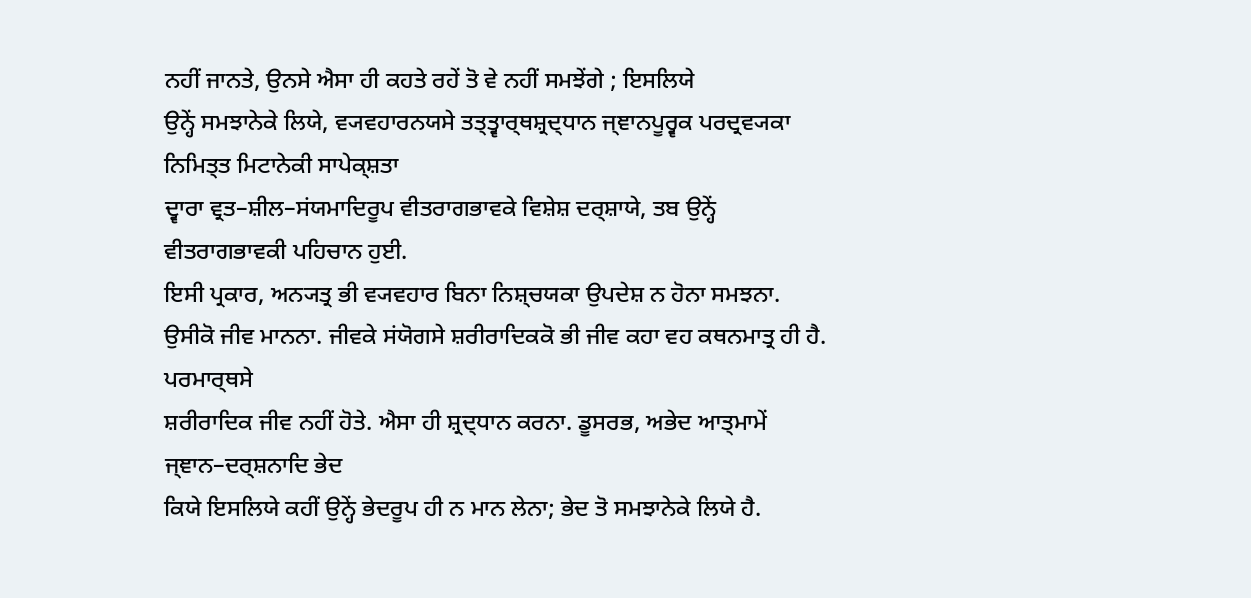ਨਹੀਂ ਜਾਨਤੇ, ਉਨਸੇ ਐਸਾ ਹੀ ਕਹਤੇ ਰਹੇਂ ਤੋ ਵੇ ਨਹੀਂ ਸਮਝੇਂਗੇ ; ਇਸਲਿਯੇ
ਉਨ੍ਹੇਂ ਸਮਝਾਨੇਕੇ ਲਿਯੇ, ਵ੍ਯਵਹਾਰਨਯਸੇ ਤਤ੍ਤ੍ਵਾਰ੍ਥਸ਼੍ਰਦ੍ਧਾਨ ਜ੍ਞਾਨਪੂਰ੍ਵਕ ਪਰਦ੍ਰਵ੍ਯਕਾ ਨਿਮਿਤ੍ਤ ਮਿਟਾਨੇਕੀ ਸਾਪੇਕ੍ਸ਼ਤਾ
ਦ੍ਵਾਰਾ ਵ੍ਰਤ–ਸ਼ੀਲ–ਸਂਯਮਾਦਿਰੂਪ ਵੀਤਰਾਗਭਾਵਕੇ ਵਿਸ਼ੇਸ਼ ਦਰ੍ਸ਼ਾਯੇ, ਤਬ ਉਨ੍ਹੇਂ ਵੀਤਰਾਗਭਾਵਕੀ ਪਹਿਚਾਨ ਹੁਈ.
ਇਸੀ ਪ੍ਰਕਾਰ, ਅਨ੍ਯਤ੍ਰ ਭੀ ਵ੍ਯਵਹਾਰ ਬਿਨਾ ਨਿਸ਼੍ਚਯਕਾ ਉਪਦੇਸ਼ ਨ ਹੋਨਾ ਸਮਝਨਾ.
ਉਸੀਕੋ ਜੀਵ ਮਾਨਨਾ. ਜੀਵਕੇ ਸਂਯੋਗਸੇ ਸ਼ਰੀਰਾਦਿਕਕੋ ਭੀ ਜੀਵ ਕਹਾ ਵਹ ਕਥਨਮਾਤ੍ਰ ਹੀ ਹੈ. ਪਰਮਾਰ੍ਥਸੇ
ਸ਼ਰੀਰਾਦਿਕ ਜੀਵ ਨਹੀਂ ਹੋਤੇ. ਐਸਾ ਹੀ ਸ਼੍ਰਦ੍ਧਾਨ ਕਰਨਾ. ਡੂਸਰਭ, ਅਭੇਦ ਆਤ੍ਮਾਮੇਂ ਜ੍ਞਾਨ–ਦਰ੍ਸ਼ਨਾਦਿ ਭੇਦ
ਕਿਯੇ ਇਸਲਿਯੇ ਕਹੀਂ ਉਨ੍ਹੇਂ ਭੇਦਰੂਪ ਹੀ ਨ ਮਾਨ ਲੇਨਾ; ਭੇਦ ਤੋ ਸਮਝਾਨੇਕੇ ਲਿਯੇ ਹੈ.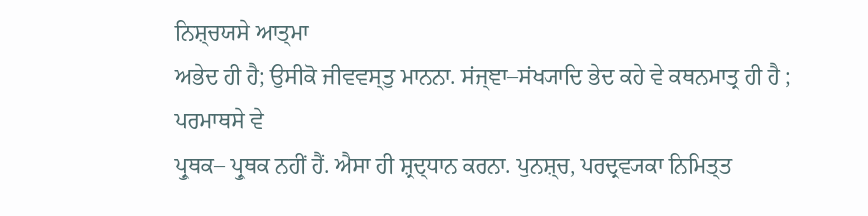ਨਿਸ਼੍ਚਯਸੇ ਆਤ੍ਮਾ
ਅਭੇਦ ਹੀ ਹੈ; ਉਸੀਕੋ ਜੀਵਵਸ੍ਤੁ ਮਾਨਨਾ. ਸਂਜ੍ਞਾ–ਸਂਖ੍ਯਾਦਿ ਭੇਦ ਕਹੇ ਵੇ ਕਥਨਮਾਤ੍ਰ ਹੀ ਹੈ ; ਪਰਮਾਥਸੇ ਵੇ
ਪ੍ਰੁਥਕ– ਪ੍ਰੁਥਕ ਨਹੀਂ ਹੈਂ. ਐਸਾ ਹੀ ਸ਼੍ਰਦ੍ਧਾਨ ਕਰਨਾ. ਪੁਨਸ਼੍ਚ, ਪਰਦ੍ਰਵ੍ਯਕਾ ਨਿਮਿਤ੍ਤ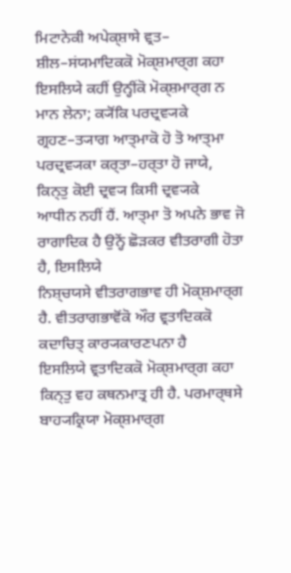ਮਿਟਾਨੇਕੀ ਅਪੇਕ੍ਸ਼ਾਸੇ ਵ੍ਰਤ–
ਸ਼ੀਲ–ਸਂਯਮਾਦਿਕਕੋ ਮੋਕ੍ਸ਼ਮਾਰ੍ਗ ਕਹਾ ਇਸਲਿਯੇ ਕਹੀਂ ਉਨ੍ਹੀਂਕੋ ਮੋਕ੍ਸ਼ਮਾਰ੍ਗ ਨ ਮਾਨ ਲੇਨਾ; ਕ੍ਯੋਂਕਿ ਪਰਦ੍ਰਵ੍ਯਕੇ
ਗ੍ਰਹਣ–ਤ੍ਯਾਗ ਆਤ੍ਮਾਕੋ ਹੋ ਤੋ ਆਤ੍ਮਾ ਪਰਦ੍ਰਵ੍ਯਕਾ ਕਰ੍ਤਾ–ਹਰ੍ਤਾ ਹੋ ਜਾਯੇ, ਕਿਨ੍ਤੁ ਕੋਈ ਦ੍ਰਵ੍ਯ ਕਿਸੀ ਦ੍ਰਵ੍ਯਕੇ
ਆਧੀਨ ਨਹੀਂ ਹੈਂ. ਆਤ੍ਮਾ ਤੋ ਅਪਨੇ ਭਾਵ ਜੋ ਰਾਗਾਦਿਕ ਹੈ ਉਨ੍ਹੇਂ ਛੋੜਕਰ ਵੀਤਰਾਗੀ ਹੋਤਾ ਹੈ, ਇਸਲਿਯੇ
ਨਿਸ਼੍ਚਯਸੇ ਵੀਤਰਾਗਭਾਵ ਹੀ ਮੋਕ੍ਸ਼ਮਾਰ੍ਗ ਹੈ. ਵੀਤਰਾਗਭਾਵੋਂਕੋ ਔਰ ਵ੍ਰਤਾਦਿਕਕੋ ਕਦਾਚਿਤ੍ ਕਾਰ੍ਯਕਾਰਣਪਨਾ ਹੈ
ਇਸਲਿਯੇ ਵ੍ਰਤਾਦਿਕਕੋ ਮੋਕ੍ਸ਼ਮਾਰ੍ਗ ਕਹਾ ਕਿਨ੍ਤੁ ਵਹ ਕਥਨਮਾਤ੍ਰ ਹੀ ਹੈ. ਪਰਮਾਰ੍ਥਸੇ ਬਾਹ੍ਯਕ੍ਰਿਯਾ ਮੋਕ੍ਸ਼ਮਾਰ੍ਗ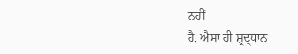ਨਹੀਂ
ਹੈ. ਐਸਾ ਹੀ ਸ਼੍ਰਦ੍ਧਾਨ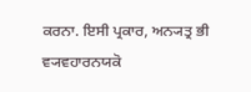ਕਰਨਾ. ਇਸੀ ਪ੍ਰਕਾਰ, ਅਨ੍ਯਤ੍ਰ ਭੀ ਵ੍ਯਵਹਾਰਨਯਕੋ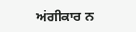ਅਂਗੀਕਾਰ ਨ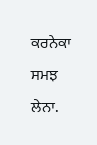ਕਰਨੇਕਾ ਸਮਝ
ਲੇਨਾ.